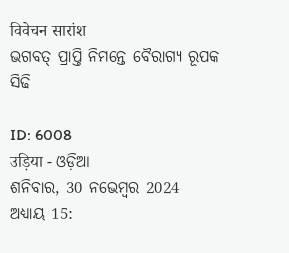विवेचन सारांश
ଭଗବତ୍ ପ୍ରାପ୍ତି ନିମନ୍ତେ ବୈରାଗ୍ୟ ରୂପକ ସିଢି

ID: 6008
उड़िया - ଓଡ଼ିଆ
ଶନିବାର, 30 ନଭେମ୍ବର 2024
ଅଧ୍ୟାୟ 15: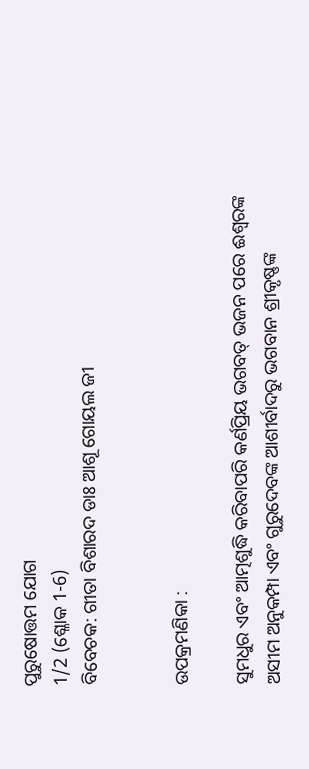ପୁରୁଷୋତ୍ତମ ଯୋଗ
1/2 (ଶ୍ଳୋକ 1-6)
ବିବେଚକ: ଗୀତା ବିଶାରଦ ଡାଃ ଆଶୂ ଗୋୟଲ ଜୀ


ଉପକ୍ରମଣିକା :

ସୁମଧୁର ଏବଂ ଆତ୍ମଶୁଦ୍ଧି କରିବାପରି କର୍ଣପ୍ରିୟ ଭଗବତ୍ ଭଜନ ପରେ ଈଶ୍ବରଙ୍କ ଅସୀମ ଅନୁକମ୍ପା ଏବଂ ଗୁରୁଦେବଙ୍କ ଆଶୀର୍ବାଦରୁ ଭଗବାନ ଶ୍ରୀକୃଷ୍ଣଙ୍କ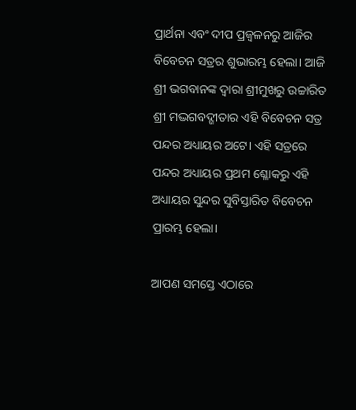ପ୍ରାର୍ଥନା ଏବଂ ଦୀପ ପ୍ରଜ୍ବଳନରୁ ଆଜିର ବିବେଚନ ସତ୍ରର ଶୁଭାରମ୍ଭ ହେଲା। ଆଜି ଶ୍ରୀ ଭଗବାନଙ୍କ ଦ୍ବାରା ଶ୍ରୀମୁଖରୁ ଉଚ୍ଚାରିତ ଶ୍ରୀ ମଦ୍ଭଗବଦ୍ଗୀତାର ଏହି ବିବେଚନ ସତ୍ର ପନ୍ଦର ଅଧ୍ୟାୟର ଅଟେ। ଏହି ସତ୍ରରେ ପନ୍ଦର ଅଧ୍ୟାୟର ପ୍ରଥମ ଶ୍ଳୋକରୁ ଏହି ଅଧ୍ୟାୟର ସୁନ୍ଦର ସୁବିସ୍ତାରିତ ବିବେଚନ ପ୍ରାରମ୍ଭ ହେଲା।

ଆପଣ ସମସ୍ତେ ଏଠାରେ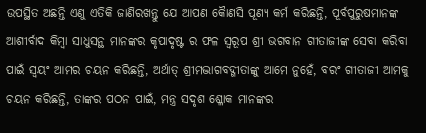ଉପସ୍ଥିତ ଅଛନ୍ତି ଏଣୁ ଏତିକି ଜାଣିରଖନ୍ତୁ ଯେ ଆପଣ କୋୖଣସି ପୂଣ୍ୟ କର୍ମ କରିଛନ୍ତି, ପୂର୍ବପୁରୁଷମାନଙ୍କ ଆଶୀର୍ବାଦ କିମ୍ବା ସାଧୁସନ୍ଥ ମାନଙ୍କର କୃପାଦୃଷ୍ଟ ର ଫଳ ସ୍ବରୂପ ଶ୍ରୀ ଭଗବାନ ଗୀତାଜୀଙ୍କ ସେବା କରିବା ପାଇଁ ସ୍ବୟଂ ଆମର ଚୟନ କରିଛନ୍ତି, ଅର୍ଥାତ୍ ଶ୍ରୀମଦ୍ଭାଗବଦ୍ଗୀତାଙ୍କୁ ଆମେ ନୁହେଁ, ବରଂ ଗୀତାଜୀ ଆମକୁ ଚୟନ କରିଛନ୍ତି, ତାଙ୍କର ପଠନ ପାଇଁ, ମନ୍ତ୍ର ସଦୃଶ ଶ୍ଳୋକ ମାନଙ୍କର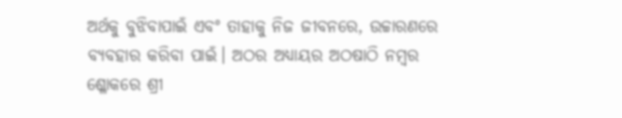ଅର୍ଥକୁ ବୁଝିବାପାଇଁ ଏବଂ ତାହାକୁ ନିଜ ଜୀବନରେ, ଉଚ୍ଚାରଣରେ ବ୍ୟବହାର କରିବା ପାଇଁ। ଅଠର ଅଧ୍ୟାୟର ଅଠଷାଠି ନମ୍ବର ଶ୍ଳୋକରେ ଶ୍ରୀ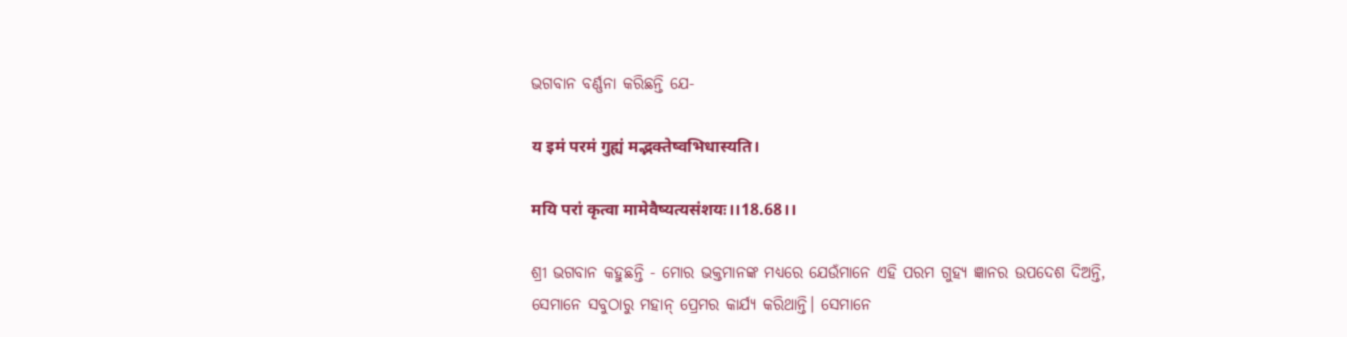ଭଗବାନ ବର୍ଣ୍ଣନା କରିଛନ୍ତି ଯେ-

य इमं परमं गुह्यं मद्भक्तेष्वभिधास्यति।

मयि परां कृत्वा मामेवैष्यत्यसंशयः।।18.68।।

ଶ୍ରୀ ଭଗବାନ କହୁଛନ୍ତି - ମୋର ଭକ୍ତମାନଙ୍କ ମଧ୍ୟରେ ଯେଉଁମାନେ ଏହି ପରମ ଗୁହ୍ୟ ଜ୍ଞାନର ଉପଦେଶ ଦିଅନ୍ତି, ସେମାନେ ସବୁଠାରୁ ମହାନ୍ ପ୍ରେମର କାର୍ଯ୍ୟ କରିଥାନ୍ତି। ସେମାନେ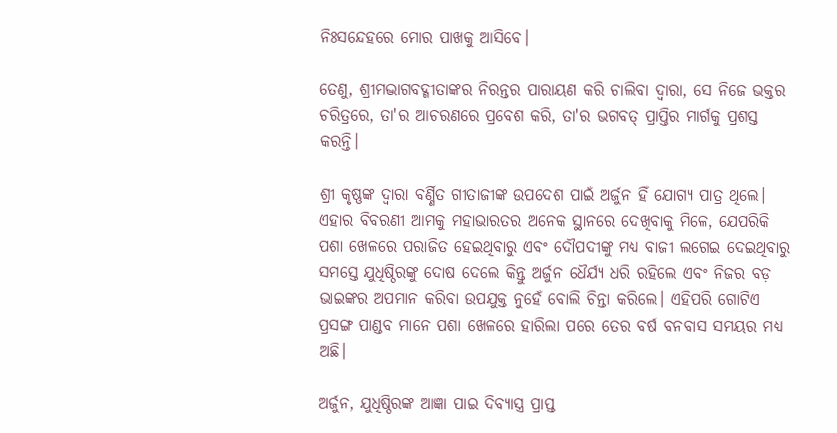ନିଃସନ୍ଦେହରେ ମୋର ପାଖକୁ ଆସିବେ।

ତେଣୁ, ଶ୍ରୀମଦ୍ଭାଗବଦ୍ଗୀତାଙ୍କର ନିରନ୍ତର ପାରାୟଣ କରି ଚାଲିବା ଦ୍ବାରା, ସେ ନିଜେ ଭକ୍ତର ଚରିତ୍ରରେ, ତା'ର ଆଚରଣରେ ପ୍ରବେଶ କରି, ତା'ର ଭଗବତ୍ ପ୍ରାପ୍ତିର ମାର୍ଗକୁ ପ୍ରଶସ୍ତ କରନ୍ତି।

ଶ୍ରୀ କୃଷ୍ଣଙ୍କ ଦ୍ବାରା ବର୍ଣ୍ଣିତ ଗୀତାଜୀଙ୍କ ଉପଦେଶ ପାଇଁ ଅର୍ଜୁନ ହିଁ ଯୋଗ୍ୟ ପାତ୍ର ଥିଲେ। ଏହାର ବିବରଣୀ ଆମକୁ ମହାଭାରତର ଅନେକ ସ୍ଥାନରେ ଦେଖିବାକୁ ମିଳେ, ଯେପରିକି ପଶା ଖେଳରେ ପରାଜିତ ହେଇଥିବାରୁ ଏବଂ ଦୌପଦୀଙ୍କୁ ମଧ୍ୟ ବାଜୀ ଲଗେଇ ଦେଇଥିବାରୁ ସମସ୍ତେ ଯୁଧିଷ୍ଠିରଙ୍କୁ ଦୋଷ ଦେଲେ କିନ୍ତୁ ଅର୍ଜୁନ ଧୈର୍ଯ୍ୟ ଧରି ରହିଲେ ଏବଂ ନିଜର ବଡ଼ ଭାଇଙ୍କର ଅପମାନ କରିବା ଉପଯୁକ୍ତ ନୁହେଁ ବୋଲି ଚିନ୍ତା କରିଲେ। ଏହିପରି ଗୋଟିଏ ପ୍ରସଙ୍ଗ ପାଣ୍ଡବ ମାନେ ପଶା ଖେଳରେ ହାରିଲା ପରେ ତେର ବର୍ଷ ବନବାସ ସମୟର ମଧ୍ୟ ଅଛି।

ଅର୍ଜୁନ, ଯୁଧିଷ୍ଠିରଙ୍କ ଆଜ୍ଞା ପାଇ ଦିବ୍ୟାସ୍ତ୍ର ପ୍ରାପ୍ତ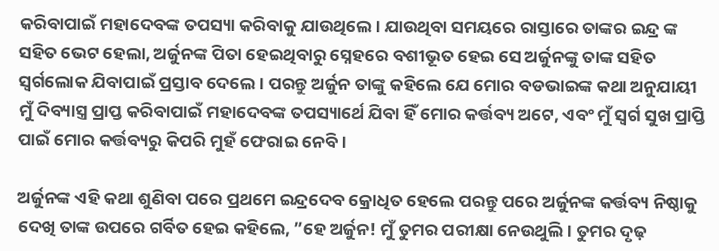କରିବାପାଇଁ ମହାଦେବଙ୍କ ତପସ୍ୟା କରିବାକୁ ଯାଉଥିଲେ। ଯାଉଥିବା ସମୟରେ ରାସ୍ତାରେ ତାଙ୍କର ଇନ୍ଦ୍ର ଙ୍କ ସହିତ ଭେଟ ହେଲା, ଅର୍ଜୁନଙ୍କ ପିତା ହେଇଥିବାରୁ ସ୍ନେହରେ ବଶୀଭୂତ ହେଇ ସେ ଅର୍ଜୁନଙ୍କୁ‌ ତାଙ୍କ ସହିତ ସ୍ବର୍ଗଲୋକ ଯିବାପାଇଁ ପ୍ରସ୍ତାବ ଦେଲେ। ପରନ୍ତୁ ଅର୍ଜୁନ ତାଙ୍କୁ କହିଲେ ଯେ ମୋର ବଡଭାଇଙ୍କ କଥା ଅନୁଯାୟୀ ମୁଁ ଦିବ୍ୟାସ୍ତ୍ର ପ୍ରାପ୍ତ କରିବାପାଇଁ ମହାଦେବଙ୍କ ତପସ୍ୟାର୍ଥେ ଯିବା ହିଁ ମୋର କର୍ତ୍ତବ୍ୟ ଅଟେ, ଏବଂ ମୁଁ ସ୍ବର୍ଗ ସୁଖ ପ୍ରାପ୍ତି ପାଇଁ ମୋର କର୍ତ୍ତବ୍ୟରୁ କିପରି ମୁହଁ ଫେରାଇ ନେବି ।

ଅର୍ଜୁନଙ୍କ ଏହି କଥା ଶୁଣିବା ପରେ ପ୍ରଥମେ ଇନ୍ଦ୍ରଦେବ କ୍ରୋଧିତ ହେଲେ ପରନ୍ତୁ ପରେ ଅର୍ଜୁନଙ୍କ କର୍ତ୍ତବ୍ୟ ନିଷ୍ଠାକୁ ଦେଖି ତାଙ୍କ ଉପରେ ଗର୍ବିତ ହେଇ କହିଲେ, ”ହେ ଅର୍ଜୁନ! ମୁଁ ତୁମର ପରୀକ୍ଷା ନେଉଥୁଲି। ତୁମର ଦୃଢ଼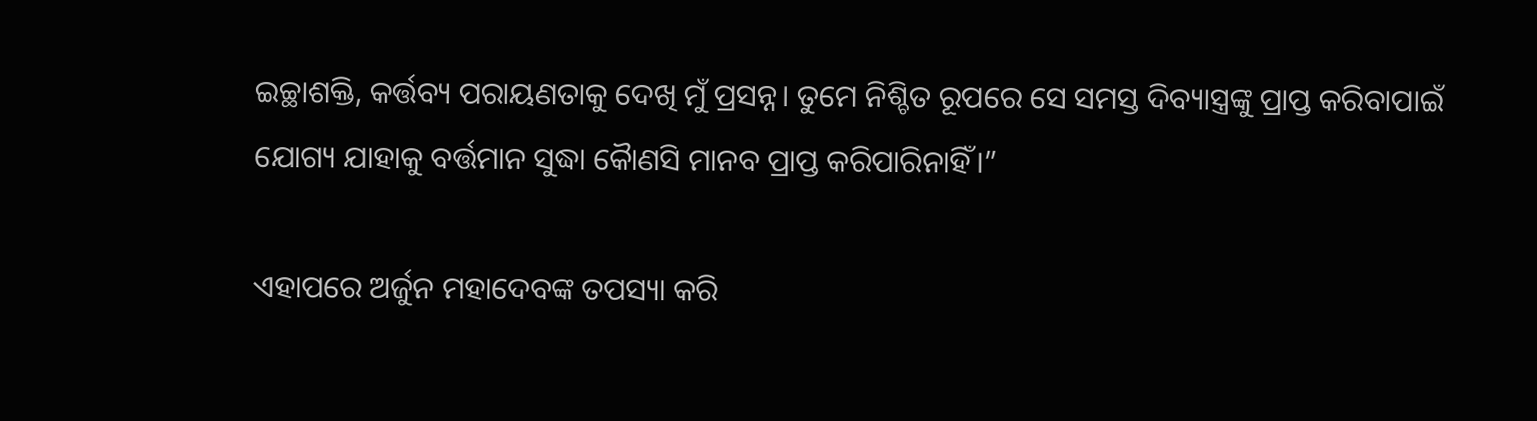ଇଚ୍ଛାଶକ୍ତି, କର୍ତ୍ତବ୍ୟ ପରାୟଣତାକୁ ଦେଖି ମୁଁ ପ୍ରସନ୍ନ। ତୁମେ ନିଶ୍ଚିତ ରୂପରେ ସେ ସମସ୍ତ ଦିବ୍ୟାସ୍ତ୍ରଙ୍କୁ ପ୍ରାପ୍ତ କରିବାପାଇଁ ଯୋଗ୍ୟ ଯାହାକୁ ବର୍ତ୍ତମାନ ସୁଦ୍ଧା କୋୖଣସି ମାନବ ପ୍ରାପ୍ତ କରିପାରିନାହିଁ।”

ଏହାପରେ ଅର୍ଜୁନ ମହାଦେବଙ୍କ ତପସ୍ୟା କରି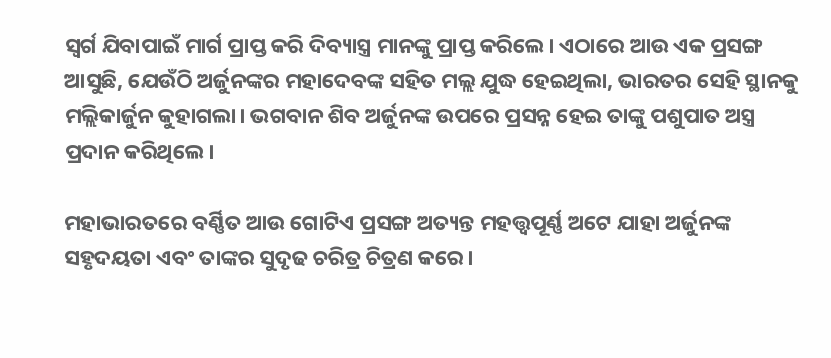ସ୍ବର୍ଗ ଯିବାପାଇଁ ମାର୍ଗ ପ୍ରାପ୍ତ କରି ଦିବ୍ୟାସ୍ତ୍ର ମାନଙ୍କୁ ପ୍ରାପ୍ତ କରିଲେ। ଏଠାରେ ଆଉ ଏକ ପ୍ରସଙ୍ଗ ଆସୁଛି, ଯେଉଁଠି ଅର୍ଜୁନଙ୍କର ମହାଦେବଙ୍କ ସହିତ ମଲ୍ଲ ଯୁଦ୍ଧ ହେଇଥିଲା, ଭାରତର ସେହି ସ୍ଥାନକୁ ମଲ୍ଲିକାର୍ଜୁନ କୁହାଗଲା। ଭଗବାନ ଶିବ ଅର୍ଜୁନଙ୍କ ଉପରେ ପ୍ରସନ୍ନ ହେଇ ତାଙ୍କୁ ପଶୁପାତ ଅସ୍ତ୍ର ପ୍ରଦାନ କରିଥିଲେ।

ମହାଭାରତରେ ବର୍ଣ୍ଣିତ ଆଉ ଗୋଟିଏ ପ୍ରସଙ୍ଗ ଅତ୍ୟନ୍ତ ମହତ୍ତ୍ୱପୂର୍ଣ୍ଣ ଅଟେ ଯାହା ଅର୍ଜୁନଙ୍କ ସହୃଦୟତା ଏବଂ ତାଙ୍କର ସୁଦୃଢ ଚରିତ୍ର ଚିତ୍ରଣ କରେ।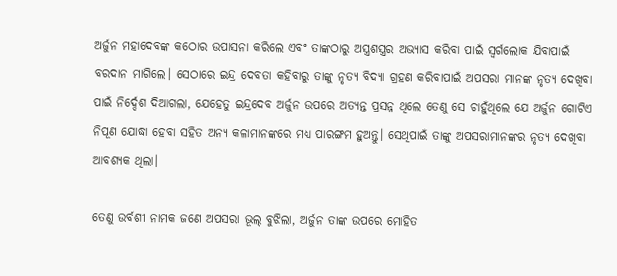ଅର୍ଜୁନ ମହାଦେବଙ୍କ କଠୋର ଉପାସନା କରିଲେ ଏବଂ ତାଙ୍କଠାରୁ ଅସ୍ତ୍ରଶସ୍ତ୍ରର ଅଭ୍ୟାସ କରିବା ପାଇଁ ସ୍ବର୍ଗଲୋକ ଯିବାପାଇଁ ବରଦାନ ମାଗିଲେ। ସେଠାରେ ଇନ୍ଦ୍ର ଦେବତା କହିବାରୁ ତାଙ୍କୁ ନୃତ୍ୟ ବିଦ୍ୟା ଗ୍ରହଣ କରିବାପାଇଁ ଅପସରା ମାନଙ୍କ ନୃତ୍ୟ ଦେଖିବା ପାଇଁ ନିର୍ଦ୍ଦେଶ ଦିଆଗଲା, ଯେହେତୁ ଇନ୍ଦ୍ରଦେବ ଅର୍ଜୁନ ଉପରେ ଅତ୍ୟନ୍ତ ପ୍ରସନ୍ନ ଥିଲେ ତେଣୁ ସେ ଚାହୁଁଥିଲେ ଯେ ଅର୍ଜୁନ ଗୋଟିଏ ନିପୂଣ ଯୋଦ୍ଧା ହେବା ସହିତ ଅନ୍ୟ କଳାମାନଙ୍କରେ ମଧ୍ୟ ପାରଙ୍ଗମ ହୁଅନ୍ତୁ। ସେଥିପାଇଁ ତାଙ୍କୁ ଅପସରାମାନଙ୍କର ନୃତ୍ୟ ଦେଖିବା ଆବଶ୍ୟକ ଥିଲା।

ତେଣୁ ଉର୍ବଶୀ ନାମକ ଜଣେ ଅପସରା ଭୂଲ୍ ବୁଝିଲା, ଅର୍ଜୁନ ତାଙ୍କ ଉପରେ ମୋହିତ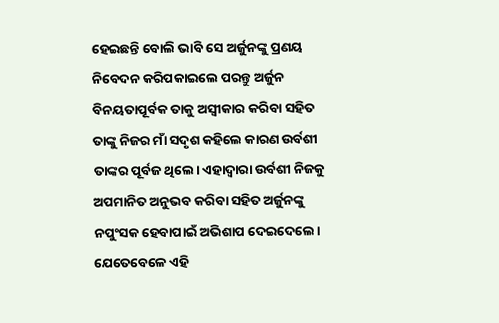ହେଇଛନ୍ତି ବୋଲି ଭାବି ସେ ଅର୍ଜୁନଙ୍କୁ‌ ପ୍ରଣୟ ନିବେଦନ କରିପକାଇଲେ ପରନ୍ତୁ ଅର୍ଜୁନ ବିନୟତାପୂର୍ବକ ତାକୁ ଅସ୍ବୀକାର କରିବା ସହିତ ତାଙ୍କୁ ନିଜର ମାଁ ସଦୃଶ କହିଲେ କାରଣ ଉର୍ବଶୀ ତାଙ୍କର ପୂର୍ବଜ ଥିଲେ। ଏହାଦ୍ଵାରା ଉର୍ବଶୀ ନିଜକୁ ଅପମାନିତ ଅନୁଭବ କରିବା ସହିତ ଅର୍ଜୁନଙ୍କୁ ନପୁଂସକ ହେବାପାଇଁ ଅଭିଶାପ ଦେଇଦେଲେ। ଯେତେବେଳେ ଏହି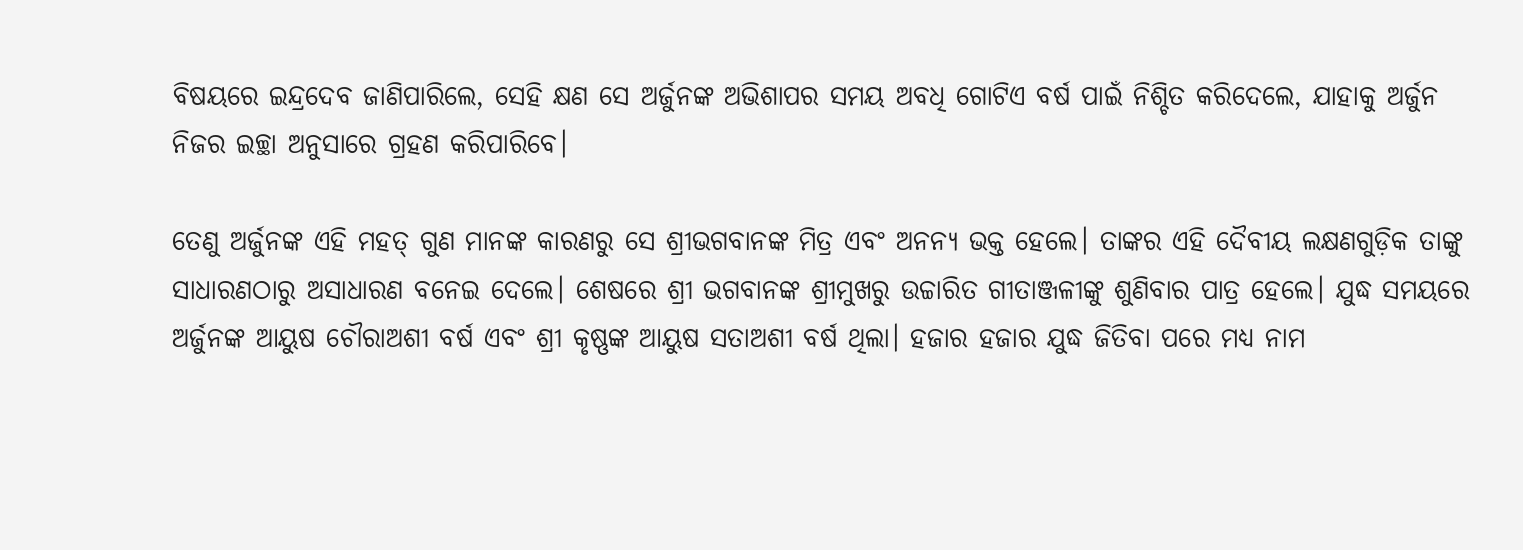ବିଷୟରେ ଇନ୍ଦ୍ରଦେବ ଜାଣିପାରିଲେ, ସେହି କ୍ଷଣ ସେ ଅର୍ଜୁନଙ୍କ ଅଭିଶାପର ସମୟ ଅବଧି ଗୋଟିଏ ବର୍ଷ ପାଇଁ ନିଶ୍ଚିତ କରିଦେଲେ, ଯାହାକୁ ଅର୍ଜୁନ ନିଜର ଇଚ୍ଛା ଅନୁସାରେ ଗ୍ରହଣ କରିପାରିବେ।

ତେଣୁ ଅର୍ଜୁନଙ୍କ ଏହି ମହତ୍‍‍ ଗୁଣ ମାନଙ୍କ କାରଣରୁ ସେ ଶ୍ରୀଭଗବାନଙ୍କ ମିତ୍ର ଏବଂ ଅନନ୍ୟ ଭକ୍ତ ହେଲେ। ତାଙ୍କର ଏହି ଦୈବୀୟ ଲକ୍ଷଣଗୁଡ଼ିକ ତାଙ୍କୁ ସାଧାରଣଠାରୁ ଅସାଧାରଣ ବନେଇ ଦେଲେ। ଶେଷରେ ଶ୍ରୀ ଭଗବାନଙ୍କ ଶ୍ରୀମୁଖରୁ ଉଚ୍ଚାରିତ ଗୀତାଞ୍ଜଳୀଙ୍କୁ ଶୁଣିବାର ପାତ୍ର ହେଲେ। ଯୁଦ୍ଧ ସମୟରେ ଅର୍ଜୁନଙ୍କ ଆୟୁଷ ଚୌରାଅଶୀ ବର୍ଷ ଏବଂ ଶ୍ରୀ କୃଷ୍ଣଙ୍କ ଆୟୁଷ ସତାଅଶୀ ବର୍ଷ ଥିଲା। ହଜାର ହଜାର ଯୁଦ୍ଧ ଜିତିବା ପରେ ମଧ୍ୟ ନାମ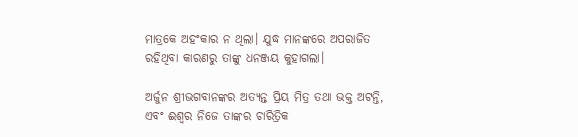ମାତ୍ରକେ ଅହଂକାର ନ ଥିଲା। ଯୁଦ୍ଧ ମାନଙ୍କରେ ଅପରାଜିତ ରହିଥିବା କାରଣରୁ ତାଙ୍କୁ ଧନଞ୍ଜୟ କୁହାଗଲା।

ଅର୍ଜୁନ ଶ୍ରୀଭଗବାନଙ୍କର ଅତ୍ୟନ୍ତ ପ୍ରିୟ ମିତ୍ର ତଥା ଭକ୍ତ ଅଟନ୍ତି, ଏବଂ ଈଶ୍ୱର ନିଜେ ତାଙ୍କର ଚାରିତ୍ରିକ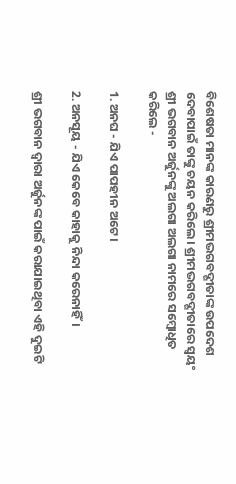ବିଶେଷତା ମାନଙ୍କ କାରଣରୁ ଶ୍ରୀମଦ୍ଭଗବଦ୍ଗୀତାଙ୍କ ଉପଦେଶ ଦେବାପାଇଁ ତାଙ୍କୁ ଚୟନ କରିଲେ। ଶ୍ରୀମଦ୍ଭଗବଦ୍ଗୀତାରେ ସ୍ବୟଂ ଶ୍ରୀ ଭଗବାନ ଅର୍ଜୁନଙ୍କୁ ଅଲଗା ଅଲଗା ନାମରେ ସମ୍ବୋଧିତ କରିଲେ -

1. ଅନଘ - ଯିଏ ପାପହୀନ ଅଟେ।

2. ଅନସୂୟ - ଯିଏ କେବେ କାହାକୁ ନିନ୍ଦା କରେନାହିଁ।

ଶ୍ରୀ ଭଗବାନ ଦ୍ୱାରା ଅର୍ଜୁନଙ୍କ ପାଇଁ କରାଯାଇଥିବା ଏହି ଦୁଇଟି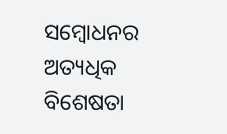ସମ୍ବୋଧନର ଅତ୍ୟଧିକ ବିଶେଷତା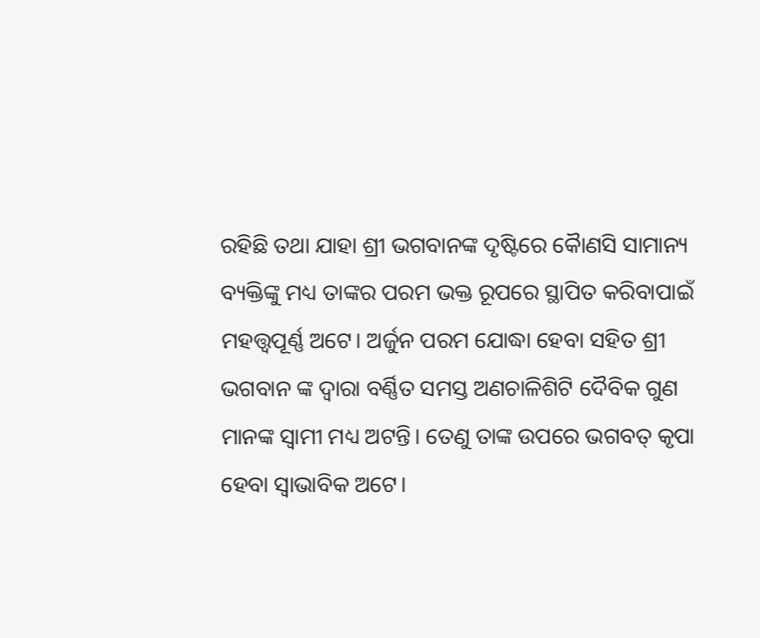ରହିଛି ତଥା ଯାହା ଶ୍ରୀ ଭଗବାନଙ୍କ ଦୃଷ୍ଟିରେ କୋୖଣସି ସାମାନ୍ୟ ବ୍ୟକ୍ତିଙ୍କୁ ମଧ୍ୟ ତାଙ୍କର ପରମ ଭକ୍ତ ରୂପରେ ସ୍ଥାପିତ କରିବାପାଇଁ ମହତ୍ତ୍ୱପୂର୍ଣ୍ଣ ଅଟେ। ଅର୍ଜୁନ ପରମ ଯୋଦ୍ଧା ହେବା ସହିତ ଶ୍ରୀ ଭଗବାନ ଙ୍କ ଦ୍ବାରା ବର୍ଣ୍ଣିତ ସମସ୍ତ ଅଣଚାଳିଶିଟି ଦୈବିକ ଗୁଣ ମାନଙ୍କ ସ୍ବାମୀ ମଧ୍ୟ ଅଟନ୍ତି। ତେଣୁ ତାଙ୍କ ଉପରେ ଭଗବତ୍ କୃପା ହେବା ସ୍ବାଭାବିକ ଅଟେ।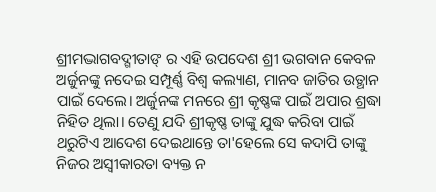ଶ୍ରୀମଦ୍ଭାଗବଦ୍ଗୀତାଙ୍ ର ଏହି ଉପଦେଶ ଶ୍ରୀ ଭଗବାନ କେବଳ ଅର୍ଜୁନଙ୍କୁ ନଦେଇ ସମ୍ପୂର୍ଣ୍ଣ ବିଶ୍ଵ କଲ୍ୟାଣ, ମାନବ ଜାତିର ଉତ୍ଥାନ ପାଇଁ ଦେଲେ। ଅର୍ଜୁନଙ୍କ ମନରେ ଶ୍ରୀ କୃଷ୍ଣଙ୍କ ପାଇଁ ଅପାର ଶ୍ରଦ୍ଧା ନିହିତ ଥିଲା। ତେଣୁ ଯଦି ଶ୍ରୀକୃଷ୍ଣ ତାଙ୍କୁ ଯୁଦ୍ଧ କରିବା ପାଇଁ ଥରୁଟିଏ ଆଦେଶ ଦେଇଥାନ୍ତେ ତା'ହେଲେ ସେ କଦାପି ତାଙ୍କୁ ନିଜର ଅସ୍ବୀକାରତା ବ୍ୟକ୍ତ ନ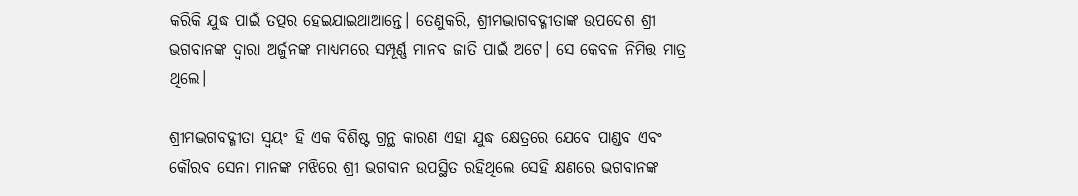କରିକି ଯୁଦ୍ଧ ପାଇଁ ତତ୍ପର ହେଇଯାଇଥାଆନ୍ତେ। ତେଣୁକରି, ଶ୍ରୀମଦ୍ଭାଗବଦ୍ଗୀତାଙ୍କ ଉପଦେଶ ଶ୍ରୀ ଭଗବାନଙ୍କ ଦ୍ବାରା ଅର୍ଜୁନଙ୍କ ମାଧ୍ୟମରେ ସମ୍ପୂର୍ଣ୍ଣ ମାନବ ଜାତି ପାଇଁ ଅଟେ। ସେ କେବଳ ନିମିତ୍ତ ମାତ୍ର ଥିଲେ।

ଶ୍ରୀମଦ୍ଭଗବଦ୍ଗୀତା ସ୍ୱୟଂ ହି ଏକ ବିଶିଷ୍ଟ ଗ୍ରନ୍ଥ କାରଣ ଏହା ଯୁଦ୍ଧ କ୍ଷେତ୍ରରେ ଯେବେ ପାଣ୍ଡବ ଏବଂ କୌରବ ସେନା ମାନଙ୍କ ମଝିରେ ଶ୍ରୀ ଭଗବାନ ଉପସ୍ଥିତ ରହିଥିଲେ ସେହି କ୍ଷଣରେ ଭଗବାନଙ୍କ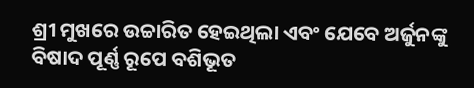ଶ୍ରୀ ମୁଖରେ ଉଚ୍ଚାରିତ ହେଇଥିଲା ଏବଂ ଯେବେ ଅର୍ଜୁନଙ୍କୁ ବିଷାଦ ପୂର୍ଣ୍ଣ ରୂପେ ବଶିଭୂତ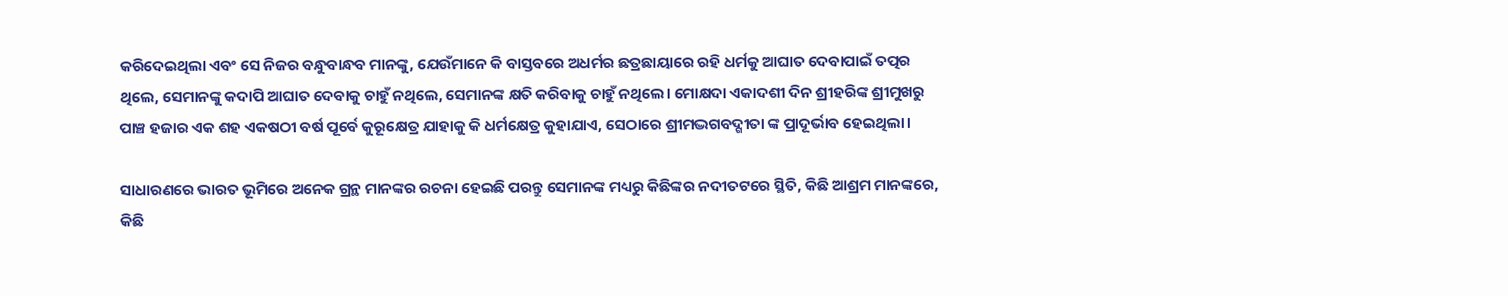କରିଦେଇଥିଲା ଏବଂ ସେ ନିଜର ବନ୍ଧୁବାନ୍ଧବ ମାନଙ୍କୁ, ଯେଉଁମାନେ କି ବାସ୍ତବରେ ଅଧର୍ମର ଛତ୍ରଛାୟାରେ ରହି ଧର୍ମକୁ ଆଘାତ ଦେବାପାଇଁ ତତ୍ପର ଥିଲେ, ସେମାନଙ୍କୁ କଦାପି ଆଘାତ ଦେବାକୁ ଚାହୁଁ ନଥିଲେ, ସେମାନଙ୍କ କ୍ଷତି କରିବାକୁ ଚାହୁଁ ନଥିଲେ। ମୋକ୍ଷଦା ଏକାଦଶୀ ଦିନ ଶ୍ରୀହରିଙ୍କ ଶ୍ରୀମୁଖରୁ ପାଞ୍ଚ ହଜାର ଏକ ଶହ ଏକଷଠୀ ବର୍ଷ ପୂର୍ବେ କୁରୂକ୍ଷେତ୍ର ଯାହାକୁ କି ଧର୍ମକ୍ଷେତ୍ର କୁହାଯାଏ, ସେଠାରେ ଶ୍ରୀମଦ୍ଭଗବଦ୍ଗୀତା ଙ୍କ ପ୍ରାଦୂର୍ଭାବ ହେଇଥିଲା।

ସାଧାରଣରେ ଭାରତ ଭୂମିରେ ଅନେକ ଗ୍ରନ୍ଥ ମାନଙ୍କର ରଚନା ହେଇଛି ପରନ୍ତୁ ସେମାନଙ୍କ ମଧ୍ୟରୁ କିଛିଙ୍କର ନଦୀତଟରେ ସ୍ଥିତି, କିଛି ଆଶ୍ରମ ମାନଙ୍କରେ, କିଛି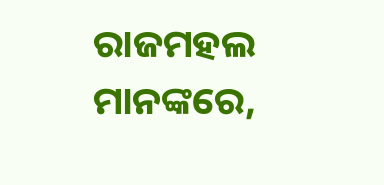ରାଜମହଲ ମାନଙ୍କରେ,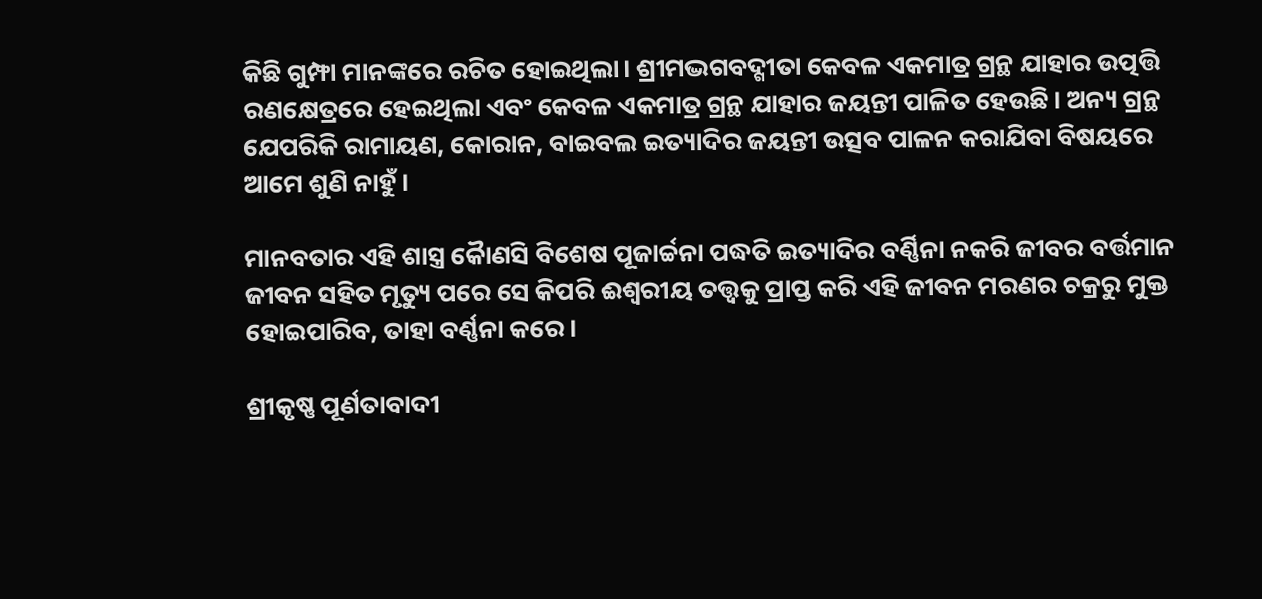କିଛି ଗୁମ୍ଫା ମାନଙ୍କରେ ରଚିତ ହୋଇଥିଲା। ଶ୍ରୀମଦ୍ଭଗବଦ୍ଗୀତା କେବଳ ଏକମାତ୍ର ଗ୍ରନ୍ଥ ଯାହାର ଉତ୍ପତ୍ତି ରଣକ୍ଷେତ୍ରରେ ହେଇଥିଲା ଏବଂ କେବଳ ଏକମାତ୍ର ଗ୍ରନ୍ଥ ଯାହାର ଜୟନ୍ତୀ ପାଳିତ ହେଉଛି। ଅନ୍ୟ ଗ୍ରନ୍ଥ ଯେପରିକି ରାମାୟଣ, କୋରାନ, ବାଇବଲ ଇତ୍ୟାଦିର ଜୟନ୍ତୀ ଉତ୍ସବ ପାଳନ କରାଯିବା ବିଷୟରେ ଆମେ ଶୁଣି ନାହୁଁ।

ମାନବତାର ଏହି ଶାସ୍ତ୍ର କୋୖଣସି ବିଶେଷ ପୂଜାର୍ଚ୍ଚନା ପଦ୍ଧତି ଇତ୍ୟାଦିର ବର୍ଣ୍ଣିନା ନକରି ଜୀବର ବର୍ତ୍ତମାନ ଜୀବନ ସହିତ ମୃତ୍ୟୁ ପରେ ସେ କିପରି ଈଶ୍ଵରୀୟ ତତ୍ତ୍ଵକୁ ପ୍ରାପ୍ତ କରି ଏହି ଜୀବନ ମରଣର ଚକ୍ରରୁ ମୁକ୍ତ ହୋଇପାରିବ, ତାହା ବର୍ଣ୍ଣନା କରେ।

ଶ୍ରୀକୃଷ୍ଣ ପୂର୍ଣତାବାଦୀ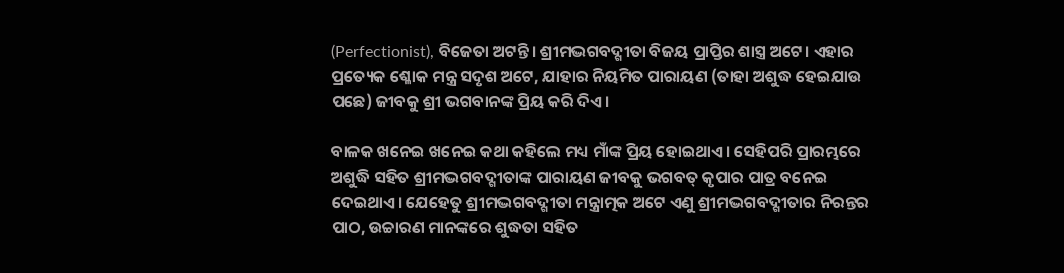(Perfectionist), ବିଜେତା ଅଟନ୍ତି। ଶ୍ରୀମଦ୍ଭଗବଦ୍ଗୀତା ବିଜୟ ପ୍ରାପ୍ତିର ଶାସ୍ତ୍ର ଅଟେ। ଏହାର ପ୍ରତ୍ୟେକ ଶ୍ଳୋକ ମନ୍ତ୍ର ସଦୃଶ ଅଟେ, ଯାହାର ନିୟମିତ ପାରାୟଣ (ତାହା ଅଶୁଦ୍ଧ ହେଇଯାଉ ପଛେ) ଜୀବକୁ ଶ୍ରୀ ଭଗବାନଙ୍କ ପ୍ରିୟ କରି ଦିଏ।

ବାଳକ ଖନେଇ ଖନେଇ କଥା କହିଲେ ମଧ୍ୟ ମାଁଙ୍କ ପ୍ରିୟ ହୋଇଥାଏ। ସେହିପରି ପ୍ରାରମ୍ଭରେ ଅଶୁଦ୍ଧି ସହିତ ଶ୍ରୀମଦ୍ଭଗବଦ୍ଗୀତାଙ୍କ ପାରାୟଣ ଜୀବକୁ ଭଗବତ୍ କୃପାର ପାତ୍ର ବନେଇ ଦେଇଥାଏ। ଯେହେତୁ ଶ୍ରୀମଦ୍ଭଗବଦ୍ଗୀତା ମନ୍ତ୍ରାତ୍ମକ ଅଟେ ଏଣୁ ଶ୍ରୀମଦ୍ଭଗବଦ୍ଗୀତାର ନିରନ୍ତର ପାଠ, ଉଚ୍ଚାରଣ ମାନଙ୍କରେ ଶୁଦ୍ଧତା ସହିତ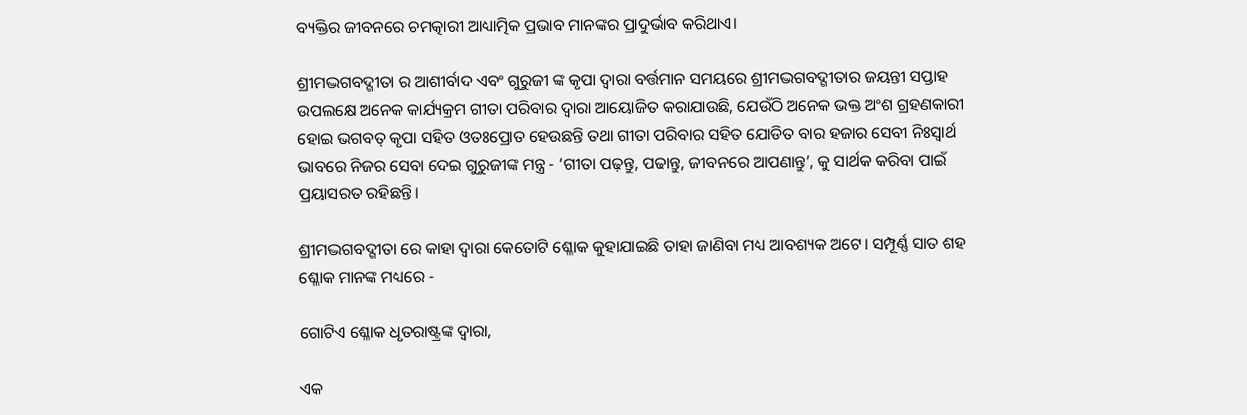ବ୍ୟକ୍ତିର ଜୀବନରେ ଚମତ୍କାରୀ ଆଧ୍ୟାତ୍ମିକ ପ୍ରଭାବ ମାନଙ୍କର ପ୍ରାଦୁର୍ଭାବ କରିଥାଏ।

ଶ୍ରୀମଦ୍ଭଗବଦ୍ଗୀତା ର ଆଶୀର୍ବାଦ ଏବଂ ଗୁରୁଜୀ ଙ୍କ କୃପା ଦ୍ବାରା ବର୍ତ୍ତମାନ ସମୟରେ ଶ୍ରୀମଦ୍ଭଗବଦ୍ଗୀତାର ଜୟନ୍ତୀ ସପ୍ତାହ ଉପଲକ୍ଷେ ଅନେକ କାର୍ଯ୍ୟକ୍ରମ ଗୀତା ପରିବାର ଦ୍ବାରା ଆୟୋଜିତ କରାଯାଉଛି, ଯେଉଁଠି ଅନେକ ଭକ୍ତ ଅଂଶ ଗ୍ରହଣକାରୀ ହୋଇ ଭଗବତ୍ କୃପା ସହିତ ଓତଃପ୍ରୋତ ହେଉଛନ୍ତି ତଥା ଗୀତା ପରିବାର ସହିତ ଯୋଡିତ ବାର ହଜାର ସେବୀ ନିଃସ୍ବାର୍ଥ ଭାବରେ ନିଜର ସେବା ଦେଇ ଗୁରୁଜୀଙ୍କ ମନ୍ତ୍ର - ‘ଗୀତା ପଢ଼ନ୍ତୁ, ପଢାନ୍ତୁ, ଜୀବନରେ ଆପଣାନ୍ତୁ’, କୁ ସାର୍ଥକ କରିବା ପାଇଁ ପ୍ରୟାସରତ ରହିଛନ୍ତି।

ଶ୍ରୀମଦ୍ଭଗବଦ୍ଗୀତା ରେ କାହା ଦ୍ବାରା କେତୋଟି ଶ୍ଳୋକ କୁହାଯାଇଛି ତାହା ଜାଣିବା ମଧ୍ୟ ଆବଶ୍ୟକ ଅଟେ। ସମ୍ପୂର୍ଣ୍ଣ ସାତ ଶହ ଶ୍ଳୋକ ମାନଙ୍କ ମଧ୍ୟରେ -

ଗୋଟିଏ ଶ୍ଳୋକ ଧୃତରାଷ୍ଟ୍ରଙ୍କ ଦ୍ବାରା,

ଏକ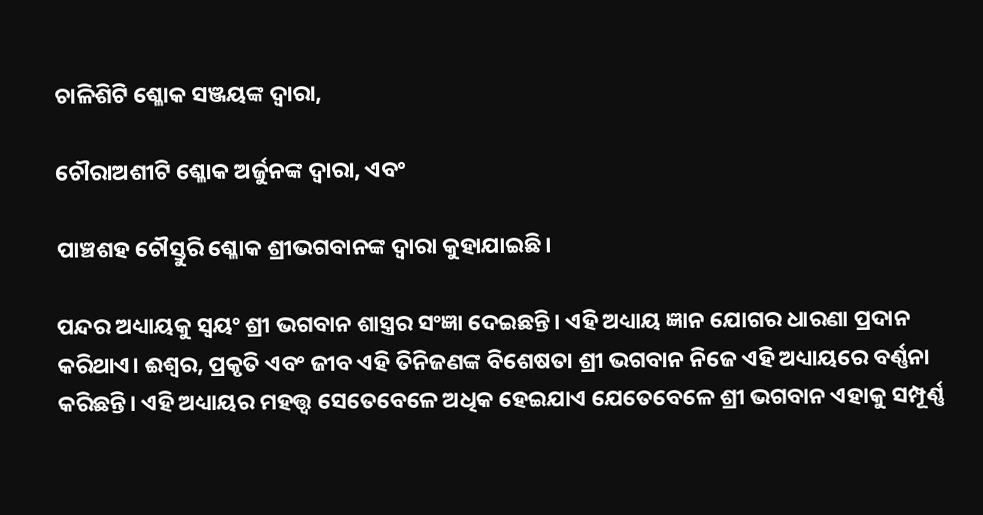ଚାଳିଶିଟି ଶ୍ଳୋକ ସଞ୍ଜୟଙ୍କ ଦ୍ବାରା,

ଚୌରାଅଶୀଟି ଶ୍ଳୋକ ଅର୍ଜୁନଙ୍କ ଦ୍ବାରା, ଏବଂ

ପାଞ୍ଚଶହ ଚୌସ୍ତୁରି ଶ୍ଳୋକ ଶ୍ରୀଭଗବାନଙ୍କ ଦ୍ବାରା କୁହାଯାଇଛି।

ପନ୍ଦର ଅଧ୍ୟାୟକୁ ସ୍ବୟଂ ଶ୍ରୀ ଭଗବାନ ଶାସ୍ତ୍ରର ସଂଜ୍ଞା ଦେଇଛନ୍ତି। ଏହି ଅଧ୍ୟାୟ ଜ୍ଞାନ ଯୋଗର ଧାରଣା ପ୍ରଦାନ କରିଥାଏ। ଈଶ୍ୱର, ପ୍ରକୃତି ଏବଂ ଜୀବ ଏହି ତିନିଜଣଙ୍କ ବିଶେଷତା ଶ୍ରୀ ଭଗବାନ ନିଜେ ଏହି ଅଧ୍ୟାୟରେ ବର୍ଣ୍ଣନା କରିଛନ୍ତି। ଏହି ଅଧ୍ୟାୟର ମହତ୍ତ୍ଵ ସେତେବେଳେ ଅଧିକ ହେଇଯାଏ ଯେତେବେଳେ ଶ୍ରୀ ଭଗବାନ ଏହାକୁ ସମ୍ପୂର୍ଣ୍ଣ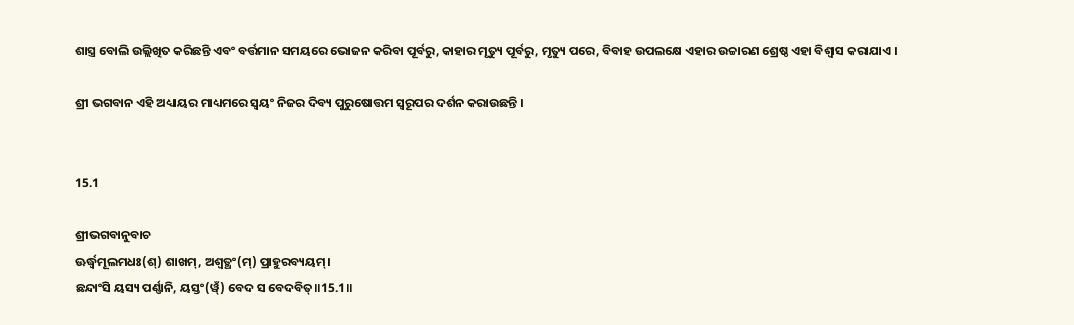ଶାସ୍ତ୍ର ବୋଲି ଉଲ୍ଲିଖିତ କରିଛନ୍ତି ଏବଂ ବର୍ତ୍ତମାନ ସମୟରେ ଭୋଜନ କରିବା ପୂର୍ବରୁ, କାହାର ମୃତ୍ୟୁ ପୂର୍ବରୁ, ମୃତ୍ୟୁ ପରେ, ବିବାହ ଉପଲକ୍ଷେ ଏହାର ଉଚ୍ଚାରଣ ଶ୍ରେଷ୍ଠ ଏହା ବିଶ୍ୱାସ କରାଯାଏ ।

ଶ୍ରୀ ଭଗବାନ ଏହି ଅଧ୍ୟାୟର ମାଧ୍ୟମରେ ସ୍ବୟଂ ନିଜର ଦିବ୍ୟ ପୁରୁଷୋତ୍ତମ ସ୍ବରୂପର ଦର୍ଶନ କରାଉଛନ୍ତି ।


15.1

ଶ୍ରୀଭଗବାନୁବାଚ
ଊର୍ଦ୍ଧ୍ୱମୂଲମଧଃ(ଶ୍) ଶାଖମ୍, ଅଶ୍ୱତ୍ଥଂ(ମ୍) ପ୍ରାହୁରବ୍ୟୟମ୍।
ଛନ୍ଦାଂସି ୟସ୍ୟ ପର୍ଣ୍ଣାନି, ୟସ୍ତଂ(ୱ୍ଁ) ବେଦ ସ ବେଦବିତ୍॥15.1॥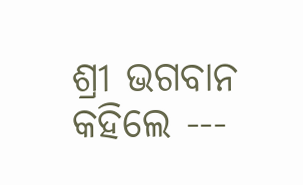ଶ୍ରୀ ଭଗବାନ କହିଲେ ---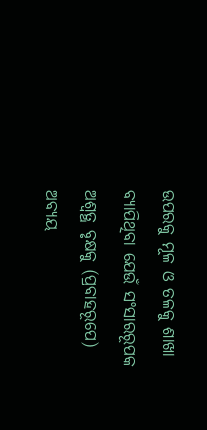ଉପରକୁ ମୂଳ ଓ ତଳକୁ ଶାଖା ବ୍ୟାପିଥିବା ଯେଉଁ ସଂସାରରୂପକ ଅଶ୍ବତ୍ଥ ବୃକ୍ଷକୁ (ପ୍ରବାହରୂପେ) ଅବ୍ୟୟ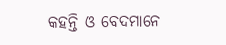କହନ୍ତି ଓ ବେଦମାନେ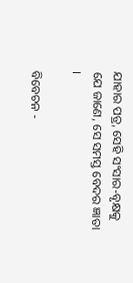ଯାହାର ପତ୍ର, ସେହି ସଂସାର-ବୃକ୍ଷକୁ ଯେ ଜାଣେ, ସେ ସମସ୍ତ ବେଦର ଜ୍ଞାତା ।

ବିବେଚନ -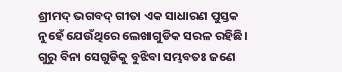ଶ୍ରୀମଦ୍ ଭଗବଦ୍ ଗୀତା ଏକ ସାଧାରଣ ପୁସ୍ତକ ନୁହେଁ ଯେଉଁଥିରେ ଲେଖାଗୁଡିକ ସରଳ ରହିଛି। ଗୁରୁ ବିନା ସେଗୁଡିକୁ ବୁଝିବା ସମ୍ଭବତଃ ଜଣେ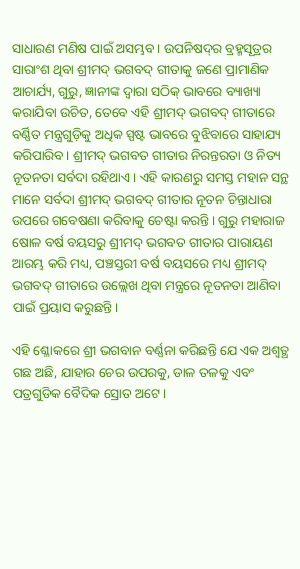ସାଧାରଣ ମଣିଷ ପାଇଁ ଅସମ୍ଭବ। ଉପନିଷଦ୍‍‍ର ବ୍ରହ୍ମସୂତ୍ରର ସାରାଂଶ ଥିବା ଶ୍ରୀମଦ୍ ଭଗବଦ୍ ଗୀତାକୁ ଜଣେ ପ୍ରାମାଣିକ ଆଚାର୍ଯ୍ୟ, ଗୁରୁ, ଜ୍ଞାନୀଙ୍କ ଦ୍ୱାରା ସଠିକ୍ ଭାବରେ ବ୍ୟାଖ୍ୟା କରାଯିବା ଉଚିତ, ତେବେ ଏହି ଶ୍ରୀମଦ୍ ଭଗବଦ୍ ଗୀତାରେ ବର୍ଣ୍ଣିତ ମନ୍ତ୍ରଗୁଡ଼ିକୁ ଅଧିକ ସ୍ପଷ୍ଟ ଭାବରେ ବୁଝିବାରେ ସାହାଯ୍ୟ କରିପାରିବ। ଶ୍ରୀମଦ୍ ଭଗବତ ଗୀତାର ନିରନ୍ତରତା ଓ ନିତ୍ୟ ନୂତନତା ସର୍ବଦା ରହିଥାଏ। ଏହି କାରଣରୁ ସମସ୍ତ ମହାନ ସନ୍ଥ ମାନେ ସର୍ବଦା ଶ୍ରୀମଦ୍ ଭଗବଦ୍ ଗୀତାର ନୂତନ ଚିନ୍ତାଧାରା ଉପରେ ଗବେଷଣା କରିବାକୁ ଚେଷ୍ଟା କରନ୍ତି। ଗୁରୁ ମହାରାଜ ଷୋଳ ବର୍ଷ ବୟସରୁ ଶ୍ରୀମଦ୍ ଭଗବତ ଗୀତାର ପାରାୟଣ ଆରମ୍ଭ କରି ମଧ୍ୟ, ପଞ୍ଚସ୍ତରୀ ବର୍ଷ ବୟସରେ ମଧ୍ୟ ଶ୍ରୀମଦ୍ ଭଗବଦ୍ ଗୀତାରେ ଉଲ୍ଲେଖ ଥିବା ମନ୍ତ୍ରରେ ନୂତନତା ଆଣିବା ପାଇଁ ପ୍ରୟାସ କରୁଛନ୍ତି।

ଏହି ଶ୍ଳୋକରେ ଶ୍ରୀ ଭଗବାନ ବର୍ଣ୍ଣନା କରିଛନ୍ତି ଯେ ଏକ ଅଶ୍ୱତ୍ଥ ଗଛ ଅଛି, ଯାହାର ଚେର ଉପରକୁ, ଡାଳ ତଳକୁ ଏବଂ ପତ୍ରଗୁଡିକ ବୈଦିକ ସ୍ରୋତ ଅଟେ।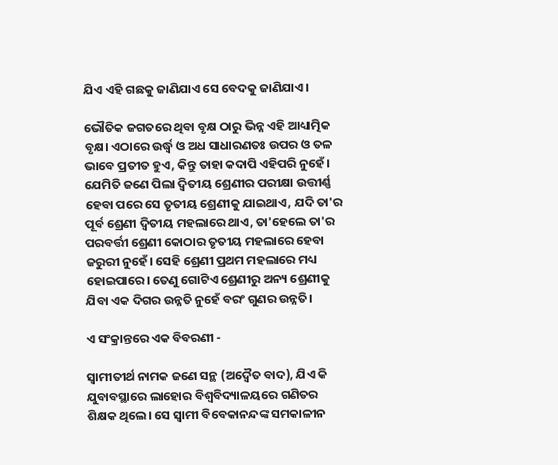ଯିଏ ଏହି ଗଛକୁ ଜାଣିଯାଏ ସେ ବେଦକୁ ଜାଣିଯାଏ।

ଭୌତିକ ଜଗତରେ ଥିବା ବୃକ୍ଷ ଠାରୁ ଭିନ୍ନ ଏହି ଆଧ୍ୟାତ୍ମିକ ବୃକ୍ଷ। ଏଠାରେ ଉର୍ଦ୍ଧ୍ବ ଓ ଅଧ ସାଧାରଣତଃ ଉପର ଓ ତଳ ଭାବେ ପ୍ରତୀତ ହୁଏ, କିନ୍ତୁ ତାହା କଦାପି ଏହିପରି ନୁହେଁ। ଯେମିତି ଜଣେ ପିଲା ଦ୍ଵିତୀୟ ଶ୍ରେଣୀର ପରୀକ୍ଷା ଉତ୍ତୀର୍ଣ୍ଣ ହେବା ପରେ ସେ ତୃତୀୟ ଶ୍ରେଣୀକୁ ଯାଇଥାଏ, ଯଦି ତା'ର ପୂର୍ବ ଶ୍ରେଣୀ ଦ୍ଵିତୀୟ ମହଲାରେ ଥାଏ, ତା'ହେଲେ ତା'ର ପରବର୍ତ୍ତୀ ଶ୍ରେଣୀ କୋଠାର ତୃତୀୟ ମହଲାରେ ହେବା ଜରୁରୀ ନୁହେଁ। ସେହି ଶ୍ରେଣୀ ପ୍ରଥମ ମହଲାରେ ମଧ୍ୟ ହୋଇପାରେ। ତେଣୁ ଗୋଟିଏ ଶ୍ରେଣୀରୁ ଅନ୍ୟ ଶ୍ରେଣୀକୁ ଯିବା ଏକ ଦିଗର ଉନ୍ନତି ନୁହେଁ ବରଂ ଗୁଣର ଉନ୍ନତି।

ଏ ସଂକ୍ରାନ୍ତରେ ଏକ ବିବରଣୀ -

ସ୍ଵାମୀତୀର୍ଥ ନାମକ ଜଣେ ସନ୍ଥ (ଅଦ୍ଵୈତ ବାଦ), ଯିଏ କି ଯୁବାବସ୍ଥାରେ ଲାହୋର ବିଶ୍ଵବିଦ୍ୟାଳୟରେ ଗଣିତର ଶିକ୍ଷକ ଥିଲେ। ସେ ସ୍ୱାମୀ ବିବେକାନନ୍ଦଙ୍କ ସମକାଳୀନ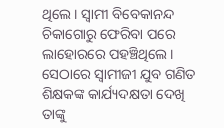ଥିଲେ। ସ୍ଵାମୀ ବିବେକାନନ୍ଦ ଚିକାଗୋରୁ ଫେରିବା ପରେ ଲାହୋରରେ ପହଞ୍ଚିଥିଲେ। ସେଠାରେ ସ୍ଵାମୀଜୀ ଯୁବ ଗଣିତ ଶିକ୍ଷକଙ୍କ କାର୍ଯ୍ୟଦକ୍ଷତା ଦେଖି ତାଙ୍କୁ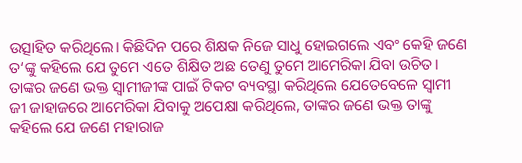ଉତ୍ସାହିତ କରିଥିଲେ। କିଛିଦିନ ପରେ ଶିକ୍ଷକ ନିଜେ ସାଧୁ ହୋଇଗଲେ ଏବଂ କେହି ଜଣେ ତ‘ଙ୍କୁ କହିଲେ ଯେ ତୁମେ ଏତେ ଶିକ୍ଷିତ ଅଛ ତେଣୁ ତୁମେ ଆମେରିକା ଯିବା ଉଚିତ। ତାଙ୍କର ଜଣେ ଭକ୍ତ ସ୍ଵାମୀଜୀଙ୍କ ପାଇଁ ଟିକଟ ବ୍ୟବସ୍ଥା କରିଥିଲେ ଯେତେବେଳେ ସ୍ଵାମୀ ଜୀ ଜାହାଜରେ ଆମେରିକା ଯିବାକୁ ଅପେକ୍ଷା କରିଥିଲେ, ତାଙ୍କର ଜଣେ ଭକ୍ତ ତାଙ୍କୁ କହିଲେ ଯେ ଜଣେ ମହାରାଜ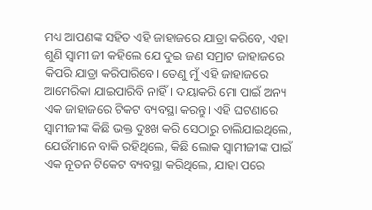ମଧ୍ୟ ଆପଣଙ୍କ ସହିତ ଏହି ଜାହାଜରେ ଯାତ୍ରା କରିବେ, ଏହା ଶୁଣି ସ୍ଵାମୀ ଜୀ କହିଲେ ଯେ ଦୁଇ ଜଣ ସମ୍ରାଟ ଜାହାଜରେ କିପରି ଯାତ୍ରା କରିପାରିବେ। ତେଣୁ ମୁଁ ଏହି ଜାହାଜରେ ଆମେରିକା ଯାଇପାରିବି ନାହିଁ। ଦୟାକରି ମୋ ପାଇଁ ଅନ୍ୟ ଏକ ଜାହାଜରେ ଟିକଟ ବ୍ୟବସ୍ଥା କରନ୍ତୁ। ଏହି ଘଟଣାରେ ସ୍ୱାମୀଜୀଙ୍କ କିଛି ଭକ୍ତ ଦୁଃଖ କରି ସେଠାରୁ ଚାଲିଯାଇଥିଲେ, ଯେଉଁମାନେ ବାକି ରହିଥିଲେ, କିଛି ଲୋକ ସ୍ୱାମୀଜୀଙ୍କ ପାଇଁ ଏକ ନୂତନ ଟିକେଟ ବ୍ୟବସ୍ଥା କରିଥିଲେ, ଯାହା ପରେ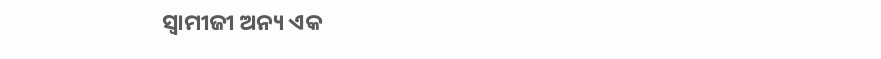ସ୍ୱାମୀଜୀ ଅନ୍ୟ ଏକ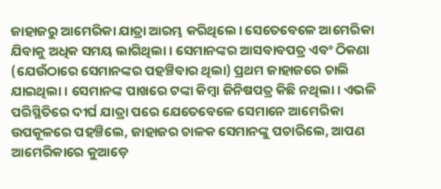ଜାହାଜରୁ ଆମେରିକା ଯାତ୍ରା ଆରମ୍ଭ କରିଥିଲେ। ସେତେବେଳେ ଆମେରିକା ଯିବାକୁ ଅଧିକ ସମୟ ଲାଗିଥିଲା। ସେମାନଙ୍କର ଆସବାବପତ୍ର ଏବଂ ଠିକଣା (ଯେଉଁଠାରେ ସେମାନଙ୍କର ପହଞ୍ଚିବାର ଥିଲା) ପ୍ରଥମ ଜାହାଜରେ ଚାଲି ଯାଇଥିଲା। ସେମାନଙ୍କ ପାଖରେ ଟଙ୍କା କିମ୍ବା ଜିନିଷପତ୍ର କିଛି ନଥିଲା। ଏଭଳି ପରିସ୍ଥିତିରେ ଦୀର୍ଘ ଯାତ୍ରା ପରେ ଯେତେବେଳେ ସେମାନେ ଆମେରିକା ଉପକୂଳରେ ପହଞ୍ଚିଲେ, ଜାହାଜର ଚାଳକ ସେମାନଙ୍କୁ ପଚାରିଲେ, ଆପଣ ଆମେରିକାରେ କୁଆଡ଼େ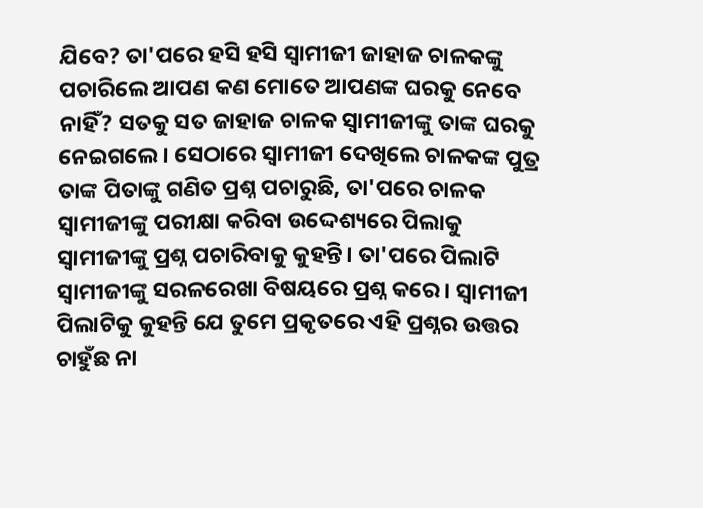ଯିବେ? ତା'ପରେ ହସି ହସି ସ୍ୱାମୀଜୀ ଜାହାଜ ଚାଳକଙ୍କୁ ପଚାରିଲେ ଆପଣ କଣ ମୋତେ ଆପଣଙ୍କ ଘରକୁ ନେବେ ନାହିଁ? ସତକୁ ସତ ଜାହାଜ ଚାଳକ ସ୍ୱାମୀଜୀଙ୍କୁ ତାଙ୍କ ଘରକୁ ନେଇଗଲେ। ସେଠାରେ ସ୍ଵାମୀଜୀ ଦେଖିଲେ ଚାଳକଙ୍କ ପୁତ୍ର ତାଙ୍କ ପିତାଙ୍କୁ ଗଣିତ ପ୍ରଶ୍ନ ପଚାରୁଛି, ତା'ପରେ ଚାଳକ ସ୍ୱାମୀଜୀଙ୍କୁ ପରୀକ୍ଷା କରିବା ଉଦ୍ଦେଶ୍ୟରେ ପିଲାକୁ ସ୍ୱାମୀଜୀଙ୍କୁ ପ୍ରଶ୍ନ ପଚାରିବାକୁ କୁହନ୍ତି। ତା'ପରେ ପିଲାଟି ସ୍ୱାମୀଜୀଙ୍କୁ ସରଳରେଖା ବିଷୟରେ ପ୍ରଶ୍ନ କରେ। ସ୍ୱାମୀଜୀ ପିଲାଟିକୁ କୁହନ୍ତି ଯେ ତୁମେ ପ୍ରକୃତରେ ଏହି ପ୍ରଶ୍ନର ଉତ୍ତର ଚାହୁଁଛ ନା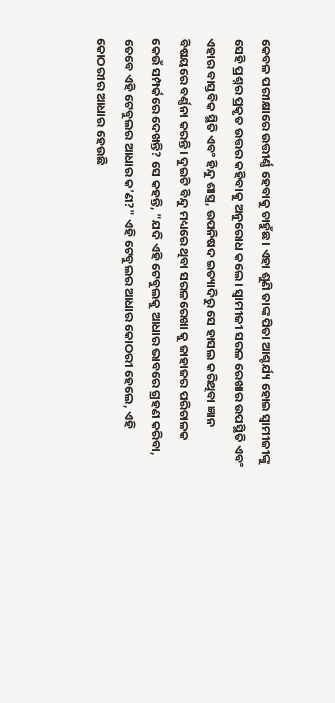କେବଳ ପରୀକ୍ଷାରେ ଉତ୍ତୀର୍ଣ୍ଣ ହେବାକୁ ଚାହୁଁଛ। ଏହା ଶୁଣି ତାଙ୍କ ପିତା ଆଶ୍ଚର୍ଯ୍ୟ ହୋଇ ସ୍ୱାମୀଜୀଙ୍କୁ ସେହି ପ୍ରଶ୍ନର ପ୍ରକୃତ ଉତ୍ତର କହିବାକୁ ଅନୁରୋଧ କଲେ। ସ୍ୱାମୀଜୀ ସରଳ ରେଖାର ଉପସ୍ଥିତି ଏବଂ ଏହାର ବାସ୍ତବିକ ସ୍ଥିତି ଏବଂ ହିନ୍ଦୁ ଶାସ୍ତ୍ର, ଉପନିଷଦ ଇତ୍ୟାଦିରୁ ସେ ହାସଲ କରିଥିବା ଜ୍ଞାନ ବିଷୟରେ ବର୍ଣ୍ଣନା କରନ୍ତି। ଦୁଇଟି ବିନ୍ଦୁ ମଧ୍ୟରେ ଥିବା ସରଳରେଖା କୁ ଜାହାଜର ପରିଚାଳକ କେଉଁ ସମ୍ପର୍କରେ ଦେଖନ୍ତି? ସେ କହନ୍ତି, "ଯଦି ଏହି ଟେବୁଲକୁ ଆଧାର ଭାବରେ ଗ୍ରହଣ କରିବା, ତେବେ ଏହି ଟେବୁଲର ଆଧାର କ'ଣ?" ଏହି ଟେବୁଲର ଆଧାର କୋଠରୀ ହେଲେ, ଏହି କୋଠରୀର ଆଧାର ହେଉଛି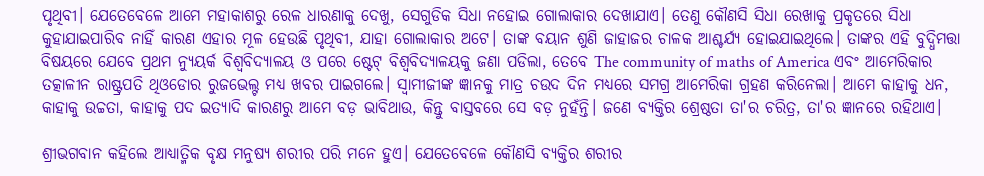ପୃଥିବୀ। ଯେତେବେଳେ ଆମେ ମହାକାଶରୁ ରେଳ ଧାରଣାକୁ ଦେଖୁ, ସେଗୁଡିକ ସିଧା ନହୋଇ ଗୋଲାକାର ଦେଖାଯାଏ। ତେଣୁ କୌଣସି ସିଧା ରେଖାକୁ ପ୍ରକୃତରେ ସିଧା କୁହାଯାଇପାରିବ ନାହିଁ କାରଣ ଏହାର ମୂଳ ହେଉଛି ପୃଥିବୀ, ଯାହା ଗୋଲାକାର ଅଟେ। ତାଙ୍କ ବୟାନ ଶୁଣି ଜାହାଜର ଚାଳକ ଆଶ୍ଚର୍ଯ୍ୟ ହୋଇଯାଇଥିଲେ। ତାଙ୍କର ଏହି ବୁଦ୍ଧିମତ୍ତା ବିଷୟରେ ଯେବେ ପ୍ରଥମ ନ୍ୟୁୟର୍କ ବିଶ୍ୱବିଦ୍ୟାଳୟ ଓ ପରେ ଷ୍ଟେଟ୍ ବିଶ୍ୱବିଦ୍ୟାଳୟକୁ ଜଣା ପଡିଲା, ତେବେ The community of maths of America ଏବଂ ଆମେରିକାର ତତ୍କାଳୀନ ରାଷ୍ଟ୍ରପତି ଥିଓଡୋର ରୁଜଭେଲ୍ଟ ମଧ୍ୟ ଖବର ପାଇଗଲେ। ସ୍ୱାମୀଜୀଙ୍କ ଜ୍ଞାନକୁ ମାତ୍ର ଚଉଦ ଦିନ ମଧ୍ୟରେ ସମଗ୍ର ଆମେରିକା ଗ୍ରହଣ କରିନେଲା। ଆମେ କାହାକୁ ଧନ, କାହାକୁ ଉଚ୍ଚତା, କାହାକୁ ପଦ ଇତ୍ୟାଦି କାରଣରୁ ଆମେ ବଡ଼ ଭାବିଥାଉ, କିନ୍ତୁ ବାସ୍ତବରେ ସେ ବଡ଼ ନୁହଁନ୍ତି। ଜଣେ ବ୍ୟକ୍ତିର ଶ୍ରେଷ୍ଠତା ତା'ର ଚରିତ୍ର, ତା'ର ଜ୍ଞାନରେ ରହିଥାଏ।

ଶ୍ରୀଭଗବାନ କହିଲେ ଆଧ୍ୟାତ୍ମିକ ବୃକ୍ଷ ମନୁଷ୍ୟ ଶରୀର ପରି ମନେ ହୁଏ। ଯେତେବେଳେ କୌଣସି ବ୍ୟକ୍ତିର ଶରୀର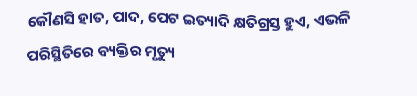କୌଣସି ହାତ, ପାଦ, ପେଟ ଇତ୍ୟାଦି କ୍ଷତିଗ୍ରସ୍ତ ହୁଏ, ଏଭଳି ପରିସ୍ଥିତିରେ ବ୍ୟକ୍ତିର ମୃତ୍ୟୁ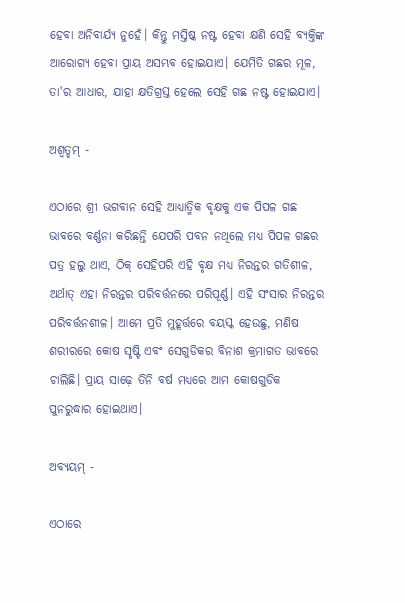ହେବା ଅନିବାର୍ଯ୍ୟ ନୁହେଁ। କିନ୍ତୁ ମସ୍ତିଷ୍କ ନଷ୍ଟ ହେବା କ୍ଷଣି ସେହି ବ୍ୟକ୍ତିଙ୍କ ଆରୋଗ୍ୟ ହେବା ପ୍ରାୟ ଅସମ୍ଭବ ହୋଇଯାଏ। ଯେମିତି ଗଛର ମୂଳ, ତା'ର ଆଧାର, ଯାହା କ୍ଷତିଗ୍ରସ୍ତ ହେଲେ ସେହି ଗଛ ନଷ୍ଟ ହୋଇଯାଏ।

ଅଶ୍ଵତ୍ହମ୍‍‍ -

ଏଠାରେ ଶ୍ରୀ ଭଗବାନ ସେହି ଆଧ୍ୟାତ୍ମିକ ବୃକ୍ଷକୁ ଏକ ପିପଳ ଗଛ ଭାବରେ ବର୍ଣ୍ଣନା କରିଛନ୍ତି ଯେପରି ପବନ ନଥିଲେ ମଧ୍ୟ ପିପଳ ଗଛର ପତ୍ର ହଲୁ ଥାଏ, ଠିକ୍ ସେହିପରି ଏହି ବୃକ୍ଷ ମଧ୍ୟ ନିରନ୍ତର ଗତିଶୀଳ, ଅର୍ଥାତ୍ ଏହା ନିରନ୍ତର ପରିବର୍ତ୍ତନରେ ପରିପୂର୍ଣ୍ଣ। ଏହି ସଂସାର ନିରନ୍ତର ପରିବର୍ତ୍ତନଶୀଳ। ଆମେ ପ୍ରତି ମୁହୂର୍ତ୍ତରେ ବୟସ୍କ ହେଉଛୁ, ମଣିଷ ଶରୀରରେ କୋଷ ସୃଷ୍ଟି ଏବଂ ସେଗୁଡିକର ବିନାଶ କ୍ରମାଗତ ଭାବରେ ଚାଲିଛି। ପ୍ରାୟ ସାଢ଼େ ତିନି ବର୍ଷ ମଧ୍ୟରେ ଆମ କୋଷଗୁଡିକ ପୁନରୁଦ୍ଧାର ହୋଇଥାଏ।

ଅବ୍ୟୟମ୍ -

ଏଠାରେ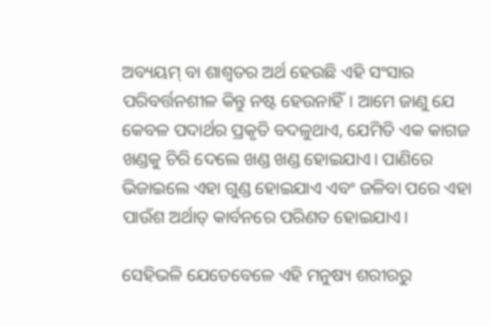ଅବ୍ୟୟମ୍ ବା ଶାଶ୍ଵତର ଅର୍ଥ ହେଉଛି ଏହି ସଂସାର ପରିବର୍ତ୍ତନଶୀଳ କିନ୍ତୁ ନଷ୍ଟ ହେଉନାହିଁ। ଆମେ ଜାଣୁ ଯେ କେବଳ ପଦାର୍ଥର ପ୍ରକୃତି ବଦଳୁଥାଏ, ଯେମିତି ଏକ କାଗଜ ଖଣ୍ଡକୁ ଚିରି ଦେଲେ ଖଣ୍ଡ ଖଣ୍ଡ ହୋଇଯାଏ। ପାଣିରେ ଭିଜାଇଲେ ଏହା ଗୁଣ୍ଡ ହୋଇଯାଏ ଏବଂ ଜଳିବା ପରେ ଏହା ପାଉଁଶ ଅର୍ଥାତ୍ କାର୍ବନରେ ପରିଣତ ହୋଇଯାଏ।

ସେହିଭଳି ଯେତେବେଳେ ଏହି ମନୁଷ୍ୟ ଶରୀରରୁ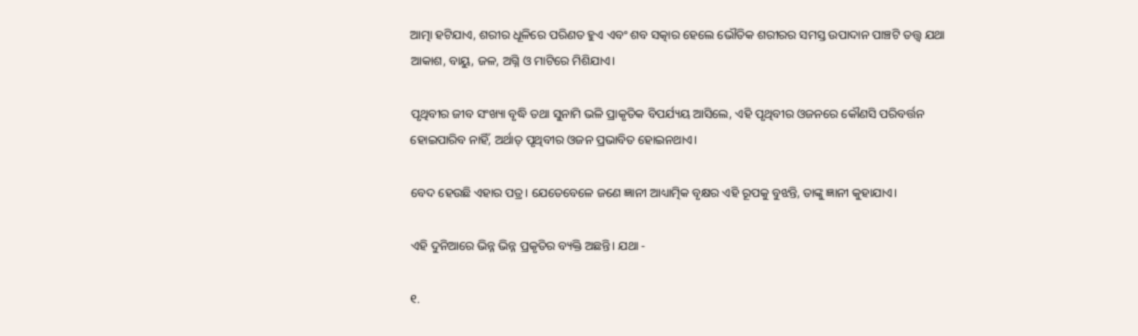ଆତ୍ମା ହଟିଯାଏ, ଶରୀର ଧୂଳିରେ ପରିଣତ ହୁଏ ଏବଂ ଶବ ସତ୍କାର ହେଲେ ଭୌତିକ ଶରୀରର ସମସ୍ତ ଉପାଦାନ ପାଞ୍ଚଟି ତତ୍ତ୍ୱ ଯଥା ଆକାଶ, ବାୟୁ, ଜଳ, ଅଗ୍ନି ଓ ମାଟିରେ ମିଶିଯାଏ।

ପୃଥିବୀର ଜୀବ ସଂଖ୍ୟା ବୃଦ୍ଧି ତଥା ସୁନାମି ଭଳି ପ୍ରାକୃତିକ ବିପର୍ଯ୍ୟୟ ଆସିଲେ, ଏହି ପୃଥିବୀର ଓଜନରେ କୌଣସି ପରିବର୍ତ୍ତନ ହୋଇପାରିବ ନାହିଁ, ଅର୍ଥାତ୍ ପୃଥିବୀର ଓଜନ ପ୍ରଭାବିତ ହୋଇନଥାଏ।

ବେଦ ହେଉଛି ଏହାର ପତ୍ର। ଯେତେବେଳେ ଜଣେ ଜ୍ଞାନୀ ଆଧ୍ୟାତ୍ମିକ ବୃକ୍ଷର ଏହି ରୂପକୁ ବୁଝନ୍ତି, ତାଙ୍କୁ ଜ୍ଞାନୀ କୁହାଯାଏ।

ଏହି ଦୁନିଆରେ ଭିନ୍ନ ଭିନ୍ନ ପ୍ରକୃତିର ବ୍ୟକ୍ତି ଅଛନ୍ତି। ଯଥା -

୧.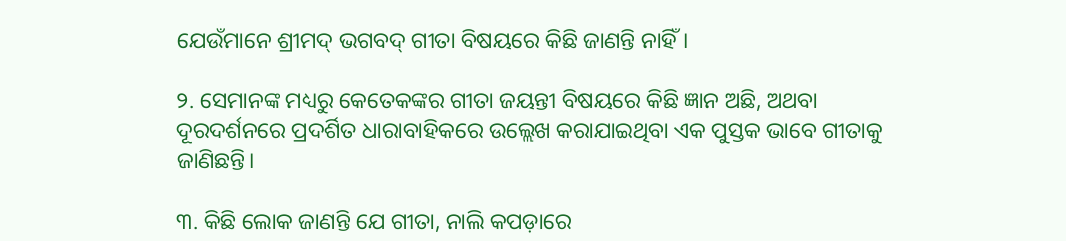ଯେଉଁମାନେ ଶ୍ରୀମଦ୍ ଭଗବଦ୍ ଗୀତା ବିଷୟରେ କିଛି ଜାଣନ୍ତି ନାହିଁ।

୨. ସେମାନଙ୍କ ମଧ୍ୟରୁ କେତେକଙ୍କର ଗୀତା ଜୟନ୍ତୀ ବିଷୟରେ କିଛି ଜ୍ଞାନ ଅଛି, ଅଥବା ଦୂରଦର୍ଶନରେ ପ୍ରଦର୍ଶିତ ଧାରାବାହିକରେ ଉଲ୍ଲେଖ କରାଯାଇଥିବା ଏକ ପୁସ୍ତକ ଭାବେ ଗୀତାକୁ ଜାଣିଛନ୍ତି।

୩. କିଛି ଲୋକ ଜାଣନ୍ତି ଯେ ଗୀତା, ନାଲି କପଡ଼ାରେ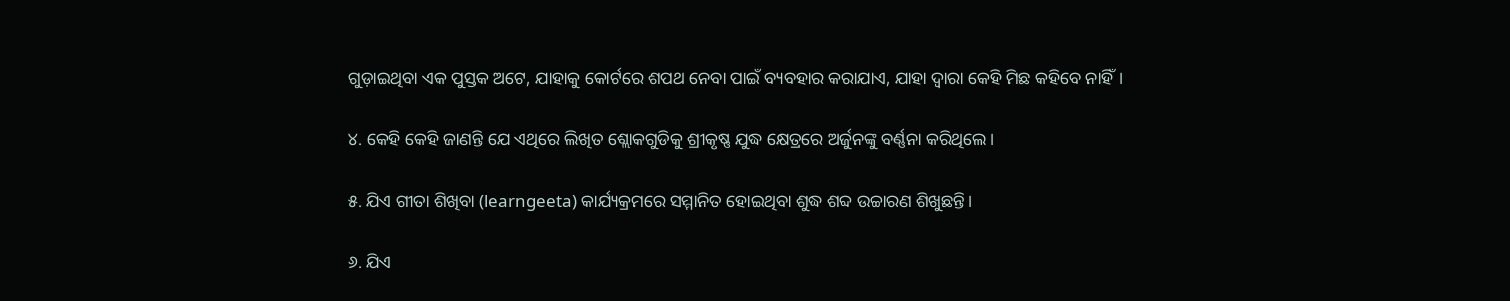ଗୁଡ଼ାଇଥିବା ଏକ ପୁସ୍ତକ ଅଟେ, ଯାହାକୁ କୋର୍ଟରେ ଶପଥ ନେବା ପାଇଁ ବ୍ୟବହାର କରାଯାଏ, ଯାହା ଦ୍ୱାରା କେହି ମିଛ କହିବେ ନାହିଁ।

୪. କେହି କେହି ଜାଣନ୍ତି ଯେ ଏଥିରେ ଲିଖିତ ଶ୍ଲୋକଗୁଡିକୁ ଶ୍ରୀକୃଷ୍ଣ ଯୁଦ୍ଧ କ୍ଷେତ୍ରରେ ଅର୍ଜୁନଙ୍କୁ ବର୍ଣ୍ଣନା କରିଥିଲେ।

୫. ଯିଏ ଗୀତା ଶିଖିବା (learngeeta) କାର୍ଯ୍ୟକ୍ରମରେ ସମ୍ମାନିତ ହୋଇଥିବା ଶୁଦ୍ଧ ଶବ୍ଦ ଉଚ୍ଚାରଣ ଶିଖୁଛନ୍ତି।

୬. ଯିଏ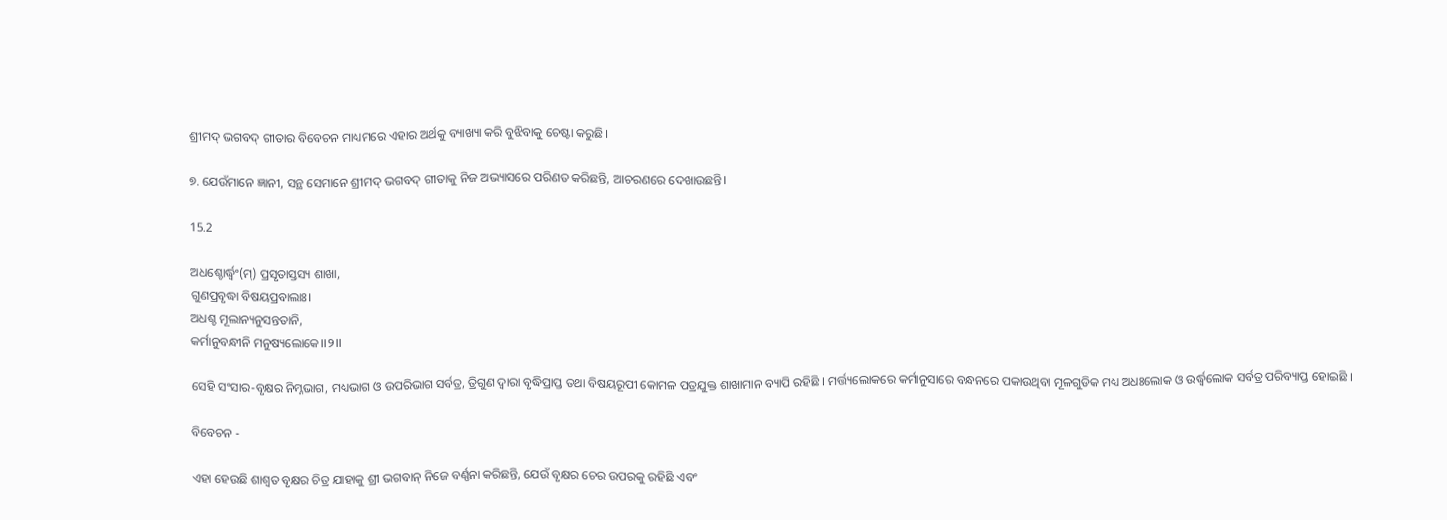ଶ୍ରୀମଦ୍ ଭଗବଦ୍ ଗୀତାର ବିବେଚନ ମାଧ୍ୟମରେ ଏହାର ଅର୍ଥକୁ ବ୍ୟାଖ୍ୟା କରି ବୁଝିବାକୁ ଚେଷ୍ଟା କରୁଛି।

୭. ଯେଉଁମାନେ ଜ୍ଞାନୀ, ସନ୍ଥ ସେମାନେ ଶ୍ରୀମଦ୍ ଭଗବଦ୍ ଗୀତାକୁ ନିଜ ଅଭ୍ୟାସରେ ପରିଣତ କରିଛନ୍ତି, ଆଚରଣରେ ଦେଖାଉଛନ୍ତି।

15.2

ଅଧଶ୍ଚୋର୍ଦ୍ଧ୍ୱଂ(ମ୍) ପ୍ରସୃତାସ୍ତସ୍ୟ ଶାଖା,
ଗୁଣପ୍ରବୃଦ୍ଧା ବିଷୟପ୍ରବାଲାଃ।
ଅଧଶ୍ଚ ମୂଲାନ୍ୟନୁସନ୍ତତାନି,
କର୍ମାନୁବନ୍ଧୀନି ମନୁଷ୍ୟଲୋକେ।।୨।।

ସେହି ସଂସାର-ବୃକ୍ଷର ନିମ୍ନଭାଗ, ମଧ୍ୟଭାଗ ଓ ଉପରିଭାଗ ସର୍ବତ୍ର, ତ୍ରିଗୁଣ ଦ୍ବାରା ବୃଦ୍ଧିପ୍ରାପ୍ତ ତଥା ବିଷୟରୂପୀ କୋମଳ ପତ୍ରଯୁକ୍ତ ଶାଖାମାନ ବ୍ୟାପି ରହିଛି । ମର୍ତ୍ତ୍ୟଲୋକରେ କର୍ମାନୁସାରେ ବନ୍ଧନରେ ପକାଉଥିବା ମୂଳଗୁଡିକ ମଧ୍ୟ ଅଧଃଲୋକ ଓ ଉର୍ଦ୍ଧ୍ବଲୋକ ସର୍ବତ୍ର ପରିବ୍ୟାପ୍ତ ହୋଇଛି ।

ବିବେଚନ -

ଏହା ହେଉଛି ଶାଶ୍ବତ ବୃକ୍ଷର ଚିତ୍ର ଯାହାକୁ ଶ୍ରୀ ଭଗବାନ୍ ନିଜେ ବର୍ଣ୍ଣନା କରିଛନ୍ତି, ଯେଉଁ ବୃକ୍ଷର ଚେର ଉପରକୁ ରହିଛି ଏବଂ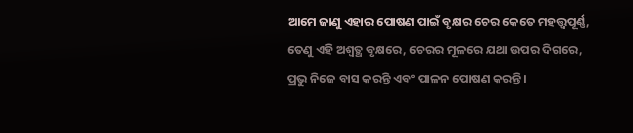ଆମେ ଜାଣୁ ଏହାର ପୋଷଣ ପାଇଁ ବୃକ୍ଷର ଚେର କେତେ ମହତ୍ତ୍ୱପୂର୍ଣ୍ଣ, ତେଣୁ ଏହି ଅଶ୍ୱତ୍ଥ ବୃକ୍ଷରେ, ଚେରର ମୂଳରେ ଯଥା ଉପର ଦିଗରେ, ପ୍ରଭୁ ନିଜେ ବାସ କରନ୍ତି ଏବଂ ପାଳନ ପୋଷଣ କରନ୍ତି।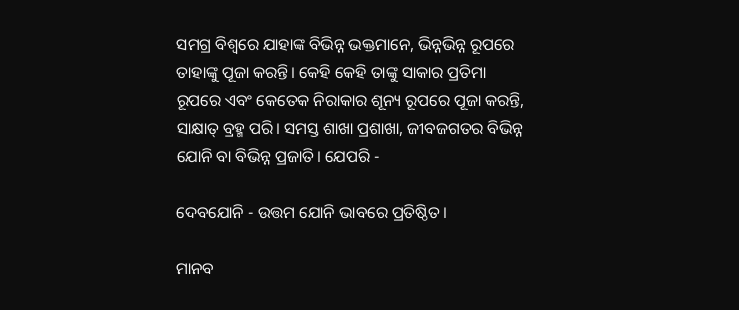ସମଗ୍ର ବିଶ୍ୱରେ ଯାହାଙ୍କ ବିଭିନ୍ନ ଭକ୍ତମାନେ, ଭିନ୍ନଭିନ୍ନ ରୂପରେ ତାହାଙ୍କୁ ପୂଜା କରନ୍ତି। କେହି କେହି ତାଙ୍କୁ ସାକାର ପ୍ରତିମା ରୂପରେ ଏବଂ କେତେକ ନିରାକାର ଶୂନ୍ୟ ରୂପରେ ପୂଜା କରନ୍ତି, ସାକ୍ଷାତ୍‍‍ ବ୍ରହ୍ମ ପରି। ସମସ୍ତ ଶାଖା ପ୍ରଶାଖା, ଜୀବଜଗତର ବିଭିନ୍ନ ଯୋନି ବା ବିଭିନ୍ନ ପ୍ରଜାତି। ଯେପରି -

ଦେବଯୋନି - ଉତ୍ତମ ଯୋନି ଭାବରେ ପ୍ରତିଷ୍ଠିତ।

ମାନବ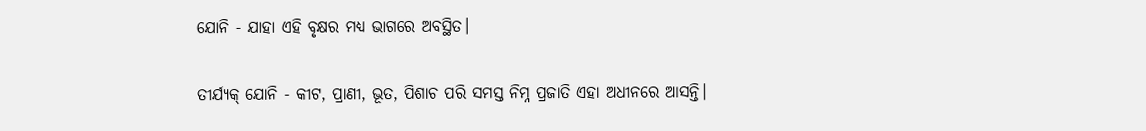ଯୋନି - ଯାହା ଏହି ବୃକ୍ଷର ମଧ୍ୟ ଭାଗରେ ଅବସ୍ଥିତ।

ତୀର୍ଯ୍ୟକ୍ ଯୋନି - କୀଟ, ପ୍ରାଣୀ, ଭୂତ, ପିଶାଚ ପରି ସମସ୍ତ ନିମ୍ନ ପ୍ରଜାତି ଏହା ଅଧୀନରେ ଆସନ୍ତି।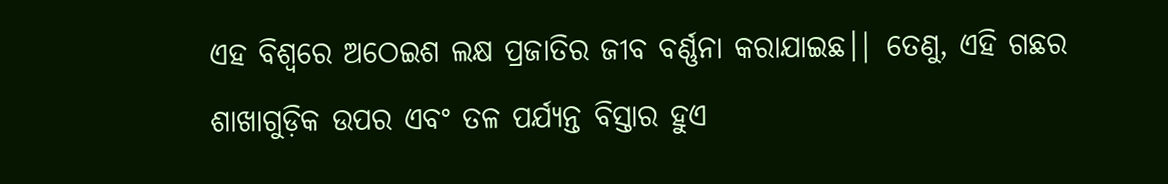ଏହ ବିଶ୍ୱରେ ଅଠେଇଶ ଲକ୍ଷ ପ୍ରଜାତିର ଜୀବ ବର୍ଣ୍ଣନା କରାଯାଇଛ।| ତେଣୁ, ଏହି ଗଛର ଶାଖାଗୁଡ଼ିକ ଉପର ଏବଂ ତଳ ପର୍ଯ୍ୟନ୍ତ ବିସ୍ତାର ହୁଏ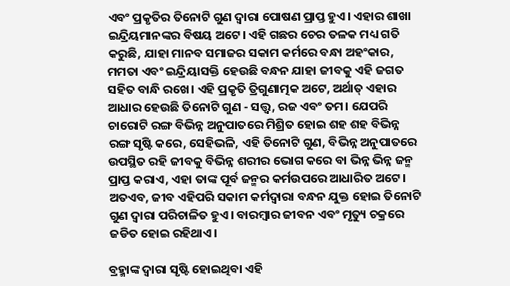ଏବଂ ପ୍ରକୃତିର ତିନୋଟି ଗୁଣ ଦ୍ୱାରା ପୋଷଣ ପ୍ରାପ୍ତ ହୁଏ। ଏହାର ଶାଖା ଇନ୍ଦ୍ରିୟମାନଙ୍କର ବିଷୟ ଅଟେ। ଏହି ଗଛର ଚେର ତଳକ ମଧ୍ୟ ଗତି କରୁଛି, ଯାହା ମାନବ ସମାଜର ସକାମ କର୍ମରେ ବନ୍ଧା ଅହଂକାର, ମମତା ଏବଂ ଇନ୍ଦ୍ରିୟାସକ୍ତି ହେଉଛି ବନ୍ଧନ ଯାହା ଜୀବକୁ ଏହି ଜଗତ ସହିତ ବାନ୍ଧି ରଖେ। ଏହି ପ୍ରକୃତି ତ୍ରିଗୁଣାତ୍ମକ ଅଟେ, ଅର୍ଥାତ୍ ଏହାର ଆଧାର ହେଉଛି ତିନୋଟି ଗୁଣ - ସତ୍ତ୍ୱ, ରଜ ଏବଂ ତମ। ଯେପରି ଚାରୋଟି ରଙ୍ଗ ବିଭିନ୍ନ ଅନୁପାତରେ ମିଶ୍ରିତ ହୋଇ ଶହ ଶହ ବିଭିନ୍ନ ରଙ୍ଗ ସୃଷ୍ଟି କରେ, ସେହିଭଳି, ଏହି ତିନୋଟି ଗୁଣ, ବିଭିନ୍ନ ଅନୁପାତରେ ଉପସ୍ଥିତ ରହି ଜୀବକୁ ବିଭିନ୍ନ ଶରୀର ଭୋଗ କରେ ବା ଭିନ୍ନ ଭିନ୍ନ ଜନ୍ମ ପ୍ରାପ୍ତ କରାଏ, ଏହା ତାଙ୍କ ପୂର୍ବ ଜନ୍ମର କର୍ମଉପରେ ଆଧାରିତ ଅଟେ। ଅତଏବ, ଜୀବ ଏହିପରି ସକାମ କର୍ମଦ୍ୱାରା ବନ୍ଧନ ଯୁକ୍ତ ହୋଇ ତିନୋଟି ଗୁଣ ଦ୍ବାରା ପରିଚାଳିତ ହୁଏ। ବାରମ୍ବାର ଜୀବନ ଏବଂ ମୃତ୍ୟୁ ଚକ୍ରରେ ଜଡିତ ହୋଇ ରହିଥାଏ।

ବ୍ରହ୍ମାଙ୍କ ଦ୍ୱାରା ସୃଷ୍ଟି ହୋଇଥିବା ଏହି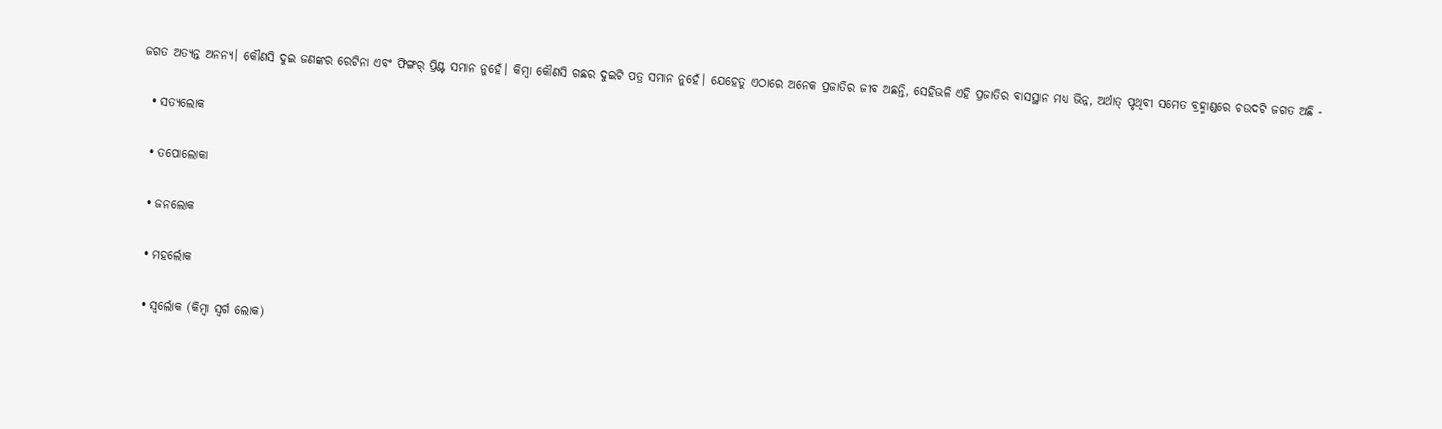ଜଗତ ଅତ୍ୟନ୍ତ ଅନନ୍ୟ। କୌଣସି ଦୁଇ ଜଣଙ୍କର ରେଟିନା ଏବଂ ଫିଙ୍ଗର୍‍‍ ପ୍ରିଣ୍ଟ ସମାନ ନୁହେଁ। କିମ୍ବା କୌଣସି ଗଛର ଦୁଇଟି ପତ୍ର ସମାନ ନୁହେଁ। ଯେହେତୁ ଏଠାରେ ଅନେକ ପ୍ରଜାତିର ଜୀବ ଅଛନ୍ତି, ସେହିଭଳି ଏହି ପ୍ରଜାତିର ବାସସ୍ଥାନ ମଧ୍ୟ ଭିନ୍ନ, ଅର୍ଥାତ୍ ପୃଥିବୀ ସମେତ ବ୍ରହ୍ମାଣ୍ଡରେ ଚଉଦଟି ଜଗତ ଅଛି -

  • ସତ୍ୟଲୋକ

  • ତପୋଲୋକା

  • ଜନଲୋକ

  • ମହର୍ଲୋକ

  • ସ୍ୱର୍ଲୋକ (କିମ୍ବା ସ୍ୱର୍ଗ ଲୋକ)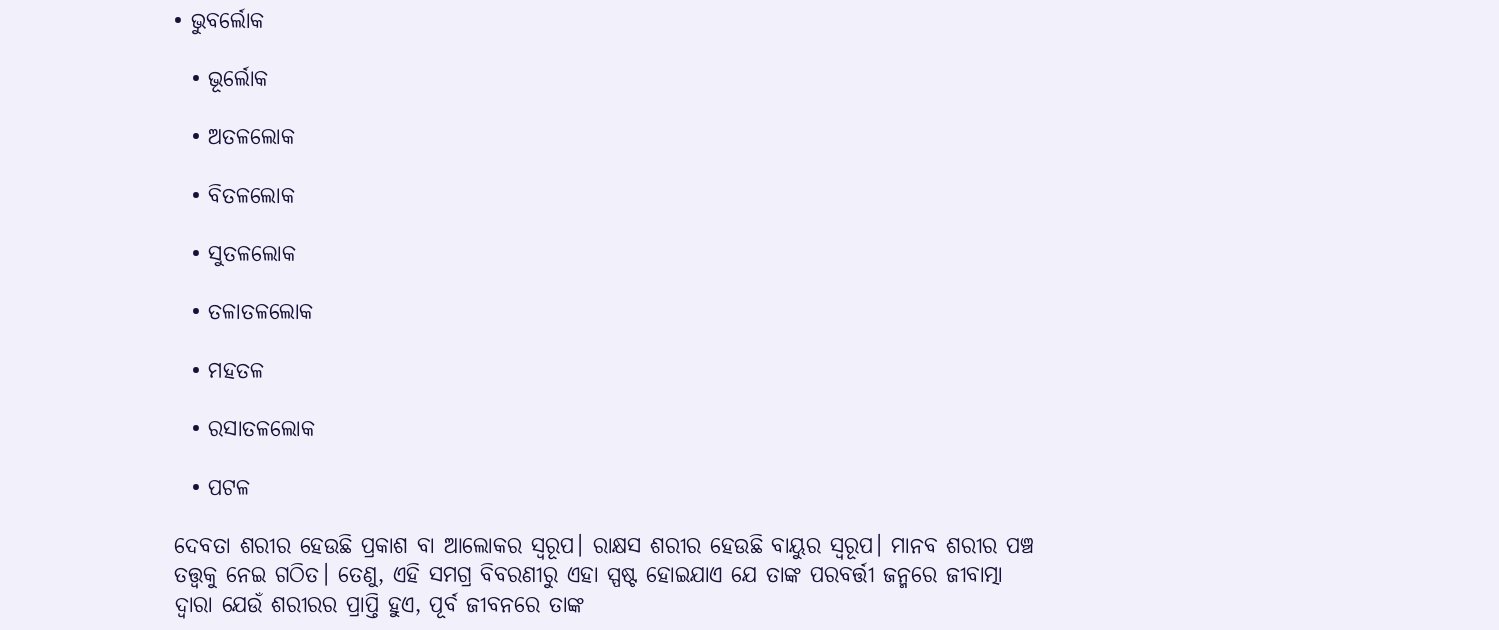• ଭୁବର୍ଲୋକ

  • ଭୂର୍ଲୋକ

  • ଅତଳଲୋକ

  • ବିତଳଲୋକ

  • ସୁତଳଲୋକ

  • ତଳାତଳଲୋକ

  • ମହତଳ

  • ରସାତଳଲୋକ

  • ପଟଳ

ଦେବତା ଶରୀର ହେଉଛି ପ୍ରକାଶ ବା ଆଲୋକର ସ୍ୱରୂପ। ରାକ୍ଷସ ଶରୀର ହେଉଛି ବାୟୁର ସ୍ୱରୂପ। ମାନବ ଶରୀର ପଞ୍ଚ ତତ୍ତ୍ବକୁ ନେଇ ଗଠିତ। ତେଣୁ, ଏହି ସମଗ୍ର ବିବରଣୀରୁ ଏହା ସ୍ପଷ୍ଟ ହୋଇଯାଏ ଯେ ତାଙ୍କ ପରବର୍ତ୍ତୀ ଜନ୍ମରେ ଜୀବାତ୍ମା ଦ୍ୱାରା ଯେଉଁ ଶରୀରର ପ୍ରାପ୍ତି ହୁଏ, ପୂର୍ବ ଜୀବନରେ ତାଙ୍କ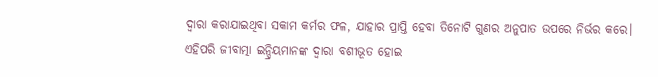ଦ୍ୱାରା କରାଯାଇଥିବା ସକାମ କର୍ମର ଫଳ, ଯାହାର ପ୍ରାପ୍ତି ହେବା ତିନୋଟି ଗୁଣର ଅନୁପାତ ଉପରେ ନିର୍ଭର କରେ। ଏହିପରି ଜୀବାତ୍ମା ଇନ୍ଦ୍ରିୟମାନଙ୍କ ଦ୍ୱାରା ବଶୀଭୂତ ହୋଇ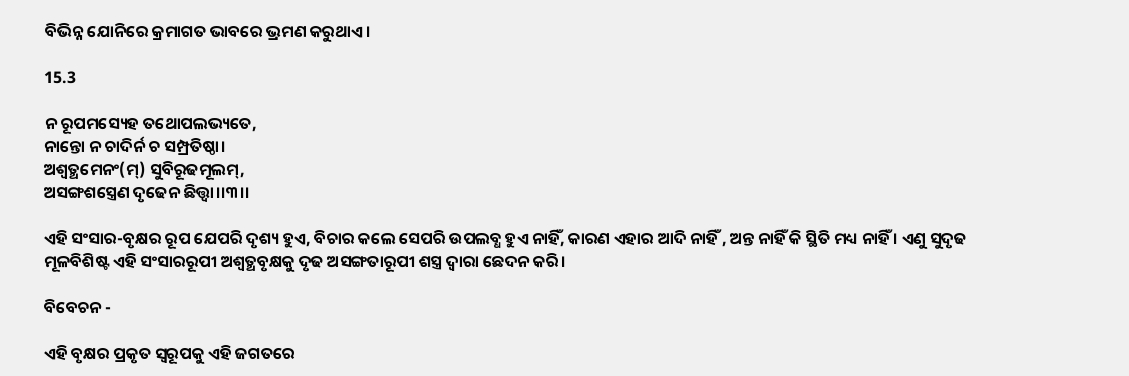ବିଭିନ୍ନ ଯୋନିରେ କ୍ରମାଗତ ଭାବରେ ଭ୍ରମଣ କରୁଥାଏ।

15.3

ନ ରୂପମସ୍ୟେହ ତଥୋପଲଭ୍ୟତେ,
ନାନ୍ତୋ ନ ଚାଦିର୍ନ ଚ ସମ୍ପ୍ରତିଷ୍ଠା।
ଅଶ୍ୱତ୍ଥମେନଂ(ମ୍) ସୁବିରୂଢମୂଲମ୍,
ଅସଙ୍ଗଶସ୍ତ୍ରେଣ ଦୃଢେନ ଛିତ୍ତ୍ୱା।।୩।।

ଏହି ସଂସାର-ବୃକ୍ଷର ରୂପ ଯେପରି ଦୃଶ୍ୟ ହୁଏ, ବିଚାର କଲେ ସେପରି ଉପଲବ୍ଧ ହୁଏ ନାହିଁ, କାରଣ ଏହାର ଆଦି ନାହିଁ , ଅନ୍ତ ନାହିଁ କି ସ୍ଥିତି ମଧ୍ୟ ନାହିଁ । ଏଣୁ ସୁଦୃଢ ମୂଳବିଶିଷ୍ଟ ଏହି ସଂସାରରୂପୀ ଅଶ୍ବତ୍ଥବୃକ୍ଷକୁ ଦୃଢ ଅସଙ୍ଗତାରୂପୀ ଶସ୍ତ୍ର ଦ୍ବାରା ଛେଦନ କରି।

ବିବେଚନ -

ଏହି ବୃକ୍ଷର ପ୍ରକୃତ ସ୍ୱରୂପକୁ ଏହି ଜଗତରେ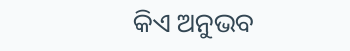କିଏ ଅନୁଭବ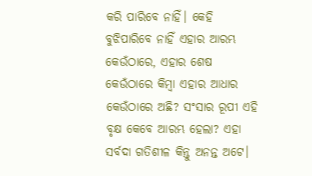କରି ପାରିବେ ନାହିଁ। କେହି ବୁଝିପାରିବେ ନାହିଁ ଏହାର ଆରମ୍ଭ କେଉଁଠାରେ, ଏହାର ଶେଷ କେଉଁଠାରେ କିମ୍ବା ଏହାର ଆଧାର କେଉଁଠାରେ ଅଛି? ସଂସାର ରୂପୀ ଏହି ବୃକ୍ଷ କେବେ ଆରମ୍ଭ ହେଲା? ଏହା ସର୍ବଦା ଗତିଶୀଳ କିନ୍ତୁ ଅନନ୍ତ ଅଟେ।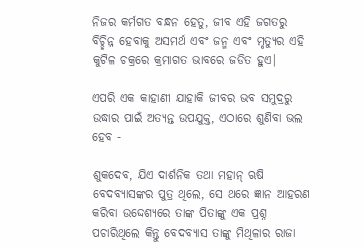ନିଜର କର୍ମଗତ ବନ୍ଧନ ହେତୁ, ଜୀବ ଏହି ଜଗତରୁ ବିଚ୍ଛିନ୍ନ ହେବାକୁ ଅସମର୍ଥ ଏବଂ ଜନ୍ମ ଏବଂ ମୃତ୍ୟୁର ଏହି କୁଟିଳ ଚକ୍ରରେ କ୍ରମାଗତ ଭାବରେ ଜଡିତ ହୁଏ|

ଏପରି ଏକ କାହାଣୀ ଯାହାକି ଜୀବର ଭବ ସମୁଦ୍ରରୁ ଉଦ୍ଧାର ପାଇଁ ଅତ୍ୟନ୍ତ ଉପଯୁକ୍ତ, ଏଠାରେ ଶୁଣିବା ଭଲ ହେବ -

ଶୁକଦେବ, ଯିଏ ଦାର୍ଶନିକ ତଥା ମହାନ୍ ଋଷି ବେଦବ୍ୟାସଙ୍କର ପୁତ୍ର ଥିଲେ, ସେ ଥରେ ଜ୍ଞାନ ଆହରଣ କରିବା ଉଦ୍ଦେଶ୍ୟରେ ତାଙ୍କ ପିତାଙ୍କୁ ଏକ ପ୍ରଶ୍ନ ପଚାରିଥିଲେ କିନ୍ତୁ ବେଦବ୍ୟାସ ତାଙ୍କୁ ମିଥିଳାର ରାଜା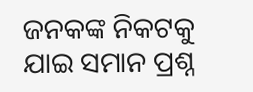ଜନକଙ୍କ ନିକଟକୁ ଯାଇ ସମାନ ପ୍ରଶ୍ନ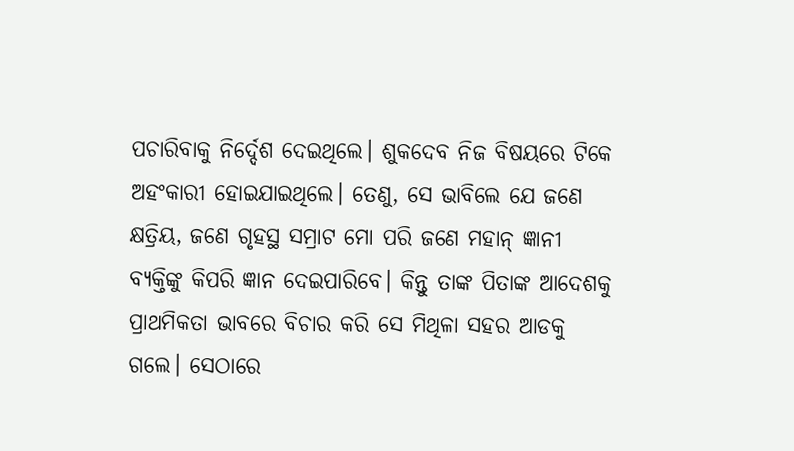ପଚାରିବାକୁ ନିର୍ଦ୍ଦେଶ ଦେଇଥିଲେ। ଶୁକଦେବ ନିଜ ବିଷୟରେ ଟିକେ ଅହଂକାରୀ ହୋଇଯାଇଥିଲେ। ତେଣୁ, ସେ ଭାବିଲେ ଯେ ଜଣେ କ୍ଷତ୍ରିୟ, ଜଣେ ଗୃହସ୍ଥ ସମ୍ରାଟ ମୋ ପରି ଜଣେ ମହାନ୍ ଜ୍ଞାନୀ ବ୍ୟକ୍ତିଙ୍କୁ କିପରି ଜ୍ଞାନ ଦେଇପାରିବେ। କିନ୍ତୁ ତାଙ୍କ ପିତାଙ୍କ ଆଦେଶକୁ ପ୍ରାଥମିକତା ଭାବରେ ବିଚାର କରି ସେ ମିଥିଳା ସହର ଆଡକୁ ଗଲେ। ସେଠାରେ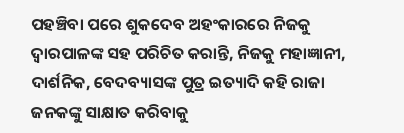ପହଞ୍ଚିବା ପରେ ଶୁକଦେବ ଅହଂକାରରେ ନିଜକୁ ଦ୍ୱାରପାଳଙ୍କ ସହ ପରିଚିତ କରାନ୍ତି, ନିଜକୁ ମହାଜ୍ଞାନୀ, ଦାର୍ଶନିକ, ବେଦବ୍ୟାସଙ୍କ ପୁତ୍ର ଇତ୍ୟାଦି କହି ରାଜା ଜନକଙ୍କୁ ସାକ୍ଷାତ କରିବାକୁ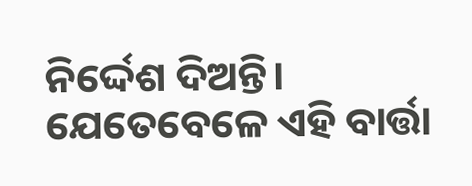ନିର୍ଦ୍ଦେଶ ଦିଅନ୍ତି। ଯେତେବେଳେ ଏହି ବାର୍ତ୍ତା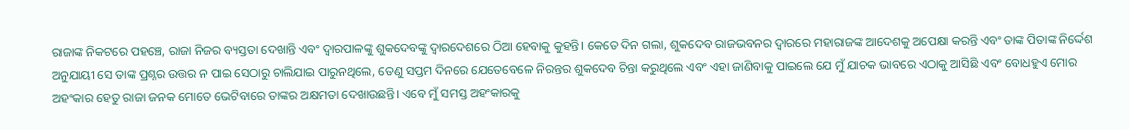ରାଜାଙ୍କ ନିକଟରେ ପହଞ୍ଚେ, ରାଜା ନିଜର ବ୍ୟସ୍ତତା ଦେଖାନ୍ତି ଏବଂ ଦ୍ୱାରପାଳଙ୍କୁ ଶୁକଦେବଙ୍କୁ ଦ୍ୱାରଦେଶରେ ଠିଆ ହେବାକୁ କୁହନ୍ତି। କେତେ ଦିନ ଗଲା, ଶୁକଦେବ ରାଜଭବନର ଦ୍ୱାରରେ ମହାରାଜଙ୍କ ଆଦେଶକୁ ଅପେକ୍ଷା କରନ୍ତି ଏବଂ ତାଙ୍କ ପିତାଙ୍କ ନିର୍ଦ୍ଦେଶ ଅନୁଯାୟୀ ସେ ତାଙ୍କ ପ୍ରଶ୍ନର ଉତ୍ତର ନ ପାଇ ସେଠାରୁ ଚାଲିଯାଇ ପାରୁନଥିଲେ, ତେଣୁ ସପ୍ତମ ଦିନରେ ଯେତେବେଳେ ନିରନ୍ତର ଶୁକଦେବ ଚିନ୍ତା କରୁଥିଲେ ଏବଂ ଏହା ଜାଣିବାକୁ ପାଇଲେ ଯେ ମୁଁ ଯାଚକ ଭାବରେ ଏଠାକୁ ଆସିଛି ଏବଂ ବୋଧହୁଏ ମୋର ଅହଂକାର ହେତୁ ରାଜା ଜନକ ମୋତେ ଭେଟିବାରେ ତାଙ୍କର ଅକ୍ଷମତା ଦେଖାଉଛନ୍ତି। ଏବେ ମୁଁ ସମସ୍ତ ଅହଂକାରକୁ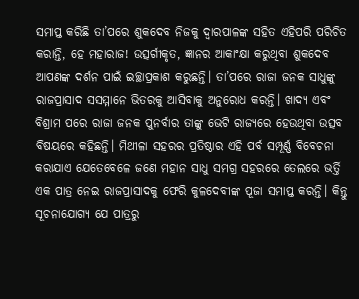ସମାପ୍ତ କରିଛି ତା’ପରେ ଶୁକଦେବ ନିଜକୁ ଦ୍ୱାରପାଳଙ୍କ ସହିତ ଏହିପରି ପରିଚିତ କରାନ୍ତି, ହେ ମହାରାଜ! ଉତ୍ସର୍ଗୀକୃତ, ଜ୍ଞାନର ଆକାଂକ୍ଷା କରୁଥିବା ଶୁକଦେବ ଆପଣଙ୍କ ଦର୍ଶନ ପାଇଁ ଇଚ୍ଛାପ୍ରକାଶ କରୁଛନ୍ତି। ତା’ପରେ ରାଜା ଜନକ ସାଧୁଙ୍କୁ ରାଜପ୍ରାସାଦ ସସମ୍ମାନେ ଭିତରକୁ ଆସିବାକୁ ଅନୁରୋଧ କରନ୍ତି। ଖାଦ୍ୟ ଏବଂ ବିଶ୍ରାମ ପରେ ରାଜା ଜନକ ପୁନର୍ବାର ତାଙ୍କୁ ଭେଟି ରାଜ୍ୟରେ ହେଉଥିବା ଉତ୍ସବ ବିଷୟରେ କହିଛନ୍ତି। ମିଥୀଳା ସହରର ପ୍ରତିଷ୍ଠାର ଏହି ପର୍ବ ସମ୍ପୂର୍ଣ୍ଣ ବିବେଚନା କରାଯାଏ ଯେତେବେଳେ ଜଣେ ମହାନ ସାଧୁ ସମଗ୍ର ସହରରେ ତେଲରେ ଭର୍ତ୍ତି ଏକ ପାତ୍ର ନେଇ ରାଜପ୍ରାସାଦକୁ ଫେରି କୁଳଦେବୀଙ୍କ ପୂଜା ସମାପ୍ତ କରନ୍ତି। କିନ୍ତୁ ସୂଚନାଯୋଗ୍ୟ ଯେ ପାତ୍ରରୁ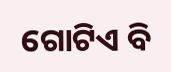ଗୋଟିଏ ବି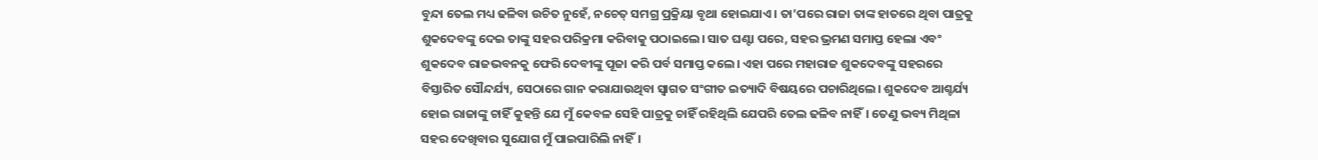ବୁନ୍ଦା ତେଲ ମଧ୍ୟ ଢଳିବା ଉଚିତ ନୁହେଁ, ନଚେତ୍ ସମଗ୍ର ପ୍ରକ୍ରିୟା ବୃଥା ହୋଇଯାଏ। ତା’ପରେ ରାଜା ତାଙ୍କ ହାତରେ ଥିବା ପାତ୍ରକୁ ଶୁକଦେବଙ୍କୁ ଦେଇ ତାଙ୍କୁ ସହର ପରିକ୍ରମା କରିବାକୁ ପଠାଇଲେ। ସାତ ଘଣ୍ଟା ପରେ, ସହର ଭ୍ରମଣ ସମାପ୍ତ ହେଲା ଏବଂ ଶୁକଦେବ ରାଜଭବନକୁ ଫେରି ଦେବୀଙ୍କୁ ପୂଜା କରି ପର୍ବ ସମାପ୍ତ କଲେ। ଏହା ପରେ ମହାରାଜ ଶୁକଦେବଙ୍କୁ ସହରରେ ବିସ୍ତାରିତ ସୌନ୍ଦର୍ଯ୍ୟ, ସେଠାରେ ଗାନ କରାଯାଉଥିବା ସ୍ୱାଗତ ସଂଗୀତ ଇତ୍ୟାଦି ବିଷୟରେ ପଚାରିଥିଲେ। ଶୁକଦେବ ଆଶ୍ଚର୍ଯ୍ୟ ହୋଇ ରାଜାଙ୍କୁ ଚାହିଁ କୁହନ୍ତି ଯେ ମୁଁ କେବଳ ସେହି ପାତ୍ରକୁ ଚାହିଁ ରହିଥିଲି ଯେପରି ତେଲ ଢଳିବ ନାହିଁ। ତେଣୁ ଭବ୍ୟ ମିଥିଳା ସହର ଦେଖିବାର ସୁଯୋଗ ମୁଁ ପାଇପାରିଲି ନାହିଁ।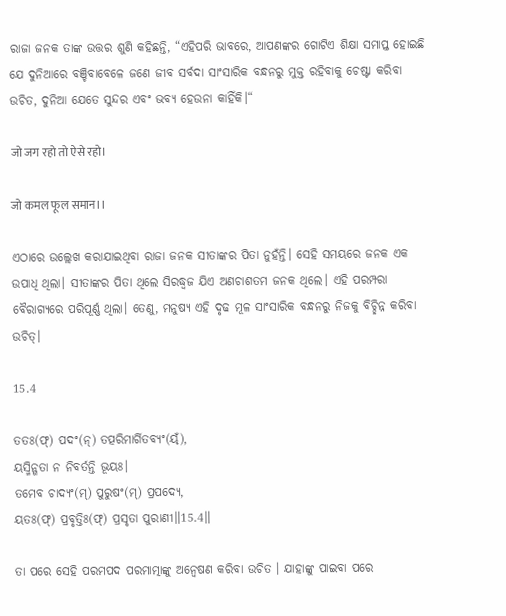ରାଜା ଜନକ ତାଙ୍କ ଉତ୍ତର ଶୁଣି କହିଛନ୍ତି, “ଏହିପରି ଭାବରେ, ଆପଣଙ୍କର ଗୋଟିଏ ଶିକ୍ଷା ସମାପ୍ତ ହୋଇଛି ଯେ ଦୁନିଆରେ ବଞ୍ଚିବାବେଳେ ଜଣେ ଜୀବ ସର୍ବଦା ସାଂସାରିକ ବନ୍ଧନରୁ ମୁକ୍ତ ରହିବାକୁ ଚେଷ୍ଟା କରିବା ଉଚିତ, ଦୁନିଆ ଯେତେ ସୁନ୍ଦର ଏବଂ ଭବ୍ୟ ହେଉନା କାହିଁକି।“

जो जग रहो तो ऐसे रहो।

जो कमल फूल समान।।

ଏଠାରେ ଉଲ୍ଲେଖ କରାଯାଇଥିବା ରାଜା ଜନକ ସୀତାଙ୍କର ପିତା ନୁହଁନ୍ତି। ସେହି ସମୟରେ ଜନକ ଏକ ଉପାଧି ଥିଲା। ସୀତାଙ୍କର ପିତା ଥିଲେ ସିରଦ୍ଧ୍ୱଜ ଯିଏ ଅଣଚାଶତମ ଜନକ ଥିଲେ। ଏହି ପରମ୍ପରା ବୈରାଗ୍ୟରେ ପରିପୂର୍ଣ୍ଣ ଥିଲା। ତେଣୁ, ମନୁଷ୍ୟ ଏହି ଦୃଢ ମୂଳ ସାଂସାରିକ ବନ୍ଧନରୁ ନିଜକୁ ବିଚ୍ଛିନ୍ନ କରିବା ଉଚିତ୍।

15.4

ତତଃ(ଫ୍) ପଦଂ(ନ୍) ତତ୍ପରିମାର୍ଗିତବ୍ୟଂ(ୟ୍ଁ),
ୟସ୍ମିନ୍ଗତା ନ ନିବର୍ତନ୍ତି ଭୂୟଃ।
ତମେବ ଚାଦ୍ୟଂ(ମ୍) ପୁରୁଷଂ(ମ୍) ପ୍ରପଦ୍ୟେ,
ୟତଃ(ଫ୍) ପ୍ରବୃତ୍ତିଃ(ଫ୍) ପ୍ରସୃତା ପୁରାଣୀ॥15.4॥

ତା ପରେ ସେହି ପରମପଦ ପରମାତ୍ମାଙ୍କୁ ଅନ୍ବେଷଣ କରିବା ଉଚିତ । ଯାହାଙ୍କୁ ପାଇବା ପରେ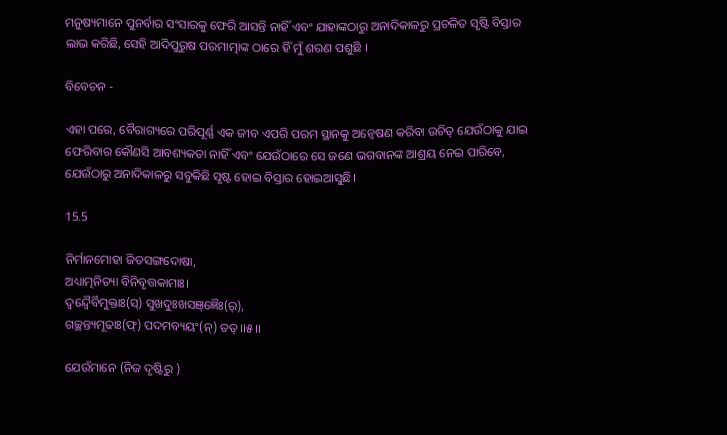ମନୁଷ୍ୟମାନେ ପୁନର୍ବାର ସଂସାରକୁ ଫେରି ଆସନ୍ତି ନାହିଁ ଏବଂ ଯାହାଙ୍କଠାରୁ ଅନାଦିକାଳରୁ ପ୍ରଚଳିତ ସୃଷ୍ଟି ବିସ୍ତାର ଲାଭ କରିଛି, ସେହି ଆଦିପୁରୁଷ ପରମାତ୍ମାଙ୍କ ଠାରେ ହିଁ ମୁଁ ଶରଣ ପଶୁଛି ।

ବିବେଚନ -

ଏହା ପରେ, ବୈରାଗ୍ୟରେ ପରିପୂର୍ଣ୍ଣ ଏକ ଜୀବ ଏପରି ପରମ ସ୍ଥାନକୁ ଅନ୍ୱେଷଣ କରିବା ଉଚିତ୍ ଯେଉଁଠାକୁ ଯାଇ ଫେରିବାର କୌଣସି ଆବଶ୍ୟକତା ନାହିଁ ଏବଂ ଯେଉଁଠାରେ ସେ ଜଣେ ଭଗବାନଙ୍କ ଆଶ୍ରୟ ନେଇ ପାରିବେ, ଯେଉଁଠାରୁ ଅନାଦିକାଳରୁ ସବୁକିଛି ସୃଷ୍ଟ ହୋଇ ବିସ୍ତାର ହୋଇଆସୁଛି।

15.5

ନିର୍ମାନମୋହା ଜିତସଙ୍ଗଦୋଷା,
ଅଧ୍ୟାତ୍ମନିତ୍ୟା ବିନିବୃତ୍ତକାମାଃ।
ଦ୍ୱନ୍ଦ୍ୱୈର୍ବିମୁକ୍ତାଃ(ସ୍) ସୁଖଦୁଃଖସଞ୍ଜ୍ଞୈଃ(ର୍),
ଗଚ୍ଛନ୍ତ୍ୟମୂଢାଃ(ଫ୍) ପଦମବ୍ୟୟଂ(ନ୍) ତତ୍।।୫।।

ଯେଉଁମାନେ (ନିଜ ଦୃଷ୍ଟିରୁ )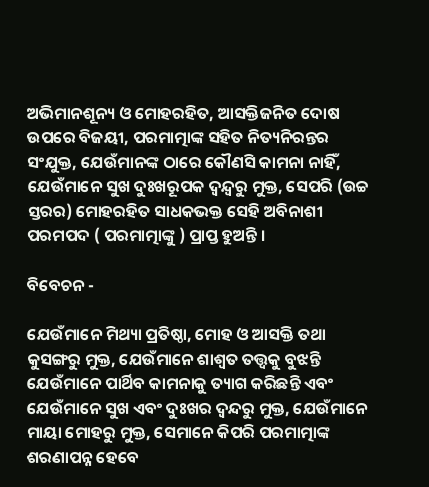ଅଭିମାନଶୂନ୍ୟ ଓ ମୋହରହିତ, ଆସକ୍ତିଜନିତ ଦୋଷ ଉପରେ ବିଜୟୀ, ପରମାତ୍ମାଙ୍କ ସହିତ ନିତ୍ୟନିରନ୍ତର ସଂଯୁକ୍ତ, ଯେଉଁମାନଙ୍କ ଠାରେ କୌଣସି କାମନା ନାହିଁ, ଯେଉଁମାନେ ସୁଖ ଦୁଃଖରୂପକ ଦ୍ବନ୍ଦ୍ବରୁ ମୁକ୍ତ, ସେପରି (ଉଚ୍ଚ ସ୍ତରର) ମୋହରହିତ ସାଧକଭକ୍ତ ସେହି ଅବିନାଶୀ ପରମପଦ ( ପରମାତ୍ମାଙ୍କୁ ) ପ୍ରାପ୍ତ ହୁଅନ୍ତି ।

ବିବେଚନ -

ଯେଉଁମାନେ ମିଥ୍ୟା ପ୍ରତିଷ୍ଠା, ମୋହ ଓ ଆସକ୍ତି ତଥା କୁସଙ୍ଗରୁ ମୁକ୍ତ, ଯେଉଁମାନେ ଶାଶ୍ୱତ ତତ୍ତ୍ବକୁ ବୁଝନ୍ତି ଯେଉଁମାନେ ପାର୍ଥିବ କାମନାକୁ ତ୍ୟାଗ କରିଛନ୍ତି ଏବଂ ଯେଉଁମାନେ ସୁଖ ଏବଂ ଦୁଃଖର ଦ୍ୱନ୍ଦରୁ ମୁକ୍ତ, ଯେଉଁମାନେ ମାୟା ମୋହରୁ ମୁକ୍ତ, ସେମାନେ କିପରି ପରମାତ୍ମାଙ୍କ ଶରଣାପନ୍ନ ହେବେ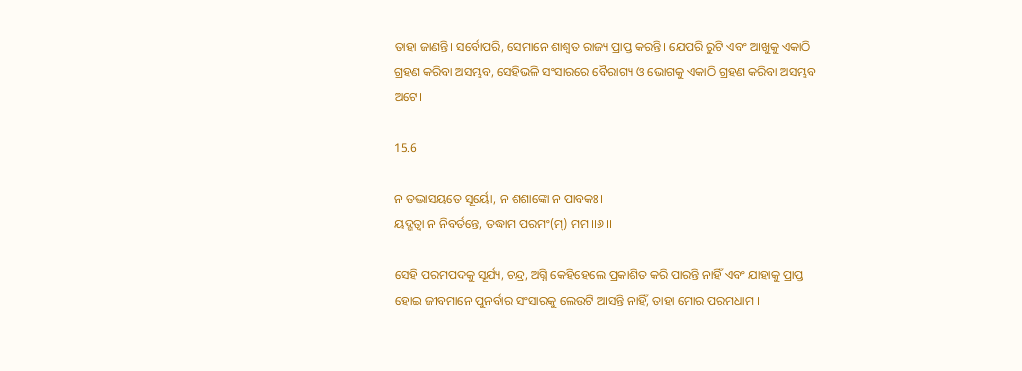ତାହା ଜାଣନ୍ତି। ସର୍ବୋପରି, ସେମାନେ ଶାଶ୍ବତ ରାଜ୍ୟ ପ୍ରାପ୍ତ କରନ୍ତି। ଯେପରି ରୁଟି ଏବଂ ଆଖୁକୁ ଏକାଠି ଗ୍ରହଣ କରିବା ଅସମ୍ଭବ, ସେହିଭଳି ସଂସାରରେ ବୈରାଗ୍ୟ ଓ ଭୋଗକୁ ଏକାଠି ଗ୍ରହଣ କରିବା ଅସମ୍ଭବ ଅଟେ।

15.6

ନ ତଦ୍ଭାସୟତେ ସୂର୍ୟୋ, ନ ଶଶାଙ୍କୋ ନ ପାବକଃ।
ୟଦ୍ଗତ୍ୱା ନ ନିବର୍ତନ୍ତେ, ତଦ୍ଧାମ ପରମଂ(ମ୍) ମମ।।୬।।

ସେହି ପରମପଦକୁ ସୂର୍ଯ୍ୟ, ଚନ୍ଦ୍ର, ଅଗ୍ନି କେହିହେଲେ ପ୍ରକାଶିତ କରି ପାରନ୍ତି ନାହିଁ ଏବଂ ଯାହାକୁ ପ୍ରାପ୍ତ ହୋଇ ଜୀବମାନେ ପୁନର୍ବାର ସଂସାରକୁ ଲେଉଟି ଆସନ୍ତି ନାହିଁ, ତାହା ମୋର ପରମଧାମ ।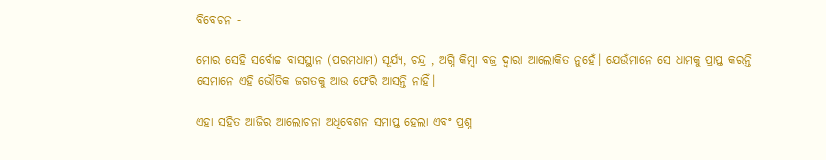ବିବେଚନ -

ମୋର ସେହି ସର୍ବୋଚ୍ଚ ବାସସ୍ଥାନ (ପରମଧାମ) ସୂର୍ଯ୍ୟ, ଚନ୍ଦ୍ର , ଅଗ୍ନି କିମ୍ବା ବଜ୍ର ଦ୍ୱାରା ଆଲୋକିତ ନୁହେଁ। ଯେଉଁମାନେ ସେ ଧାମକୁ ପ୍ରାପ୍ତ କରନ୍ତି ସେମାନେ ଏହି ଭୌତିକ ଜଗତକୁ ଆଉ ଫେରି ଆସନ୍ତି ନାହିଁ।

ଏହା ସହିତ ଆଜିର ଆଲୋଚନା ଅଧିବେଶନ ସମାପ୍ତ ହେଲା ଏବଂ ପ୍ରଶ୍ନ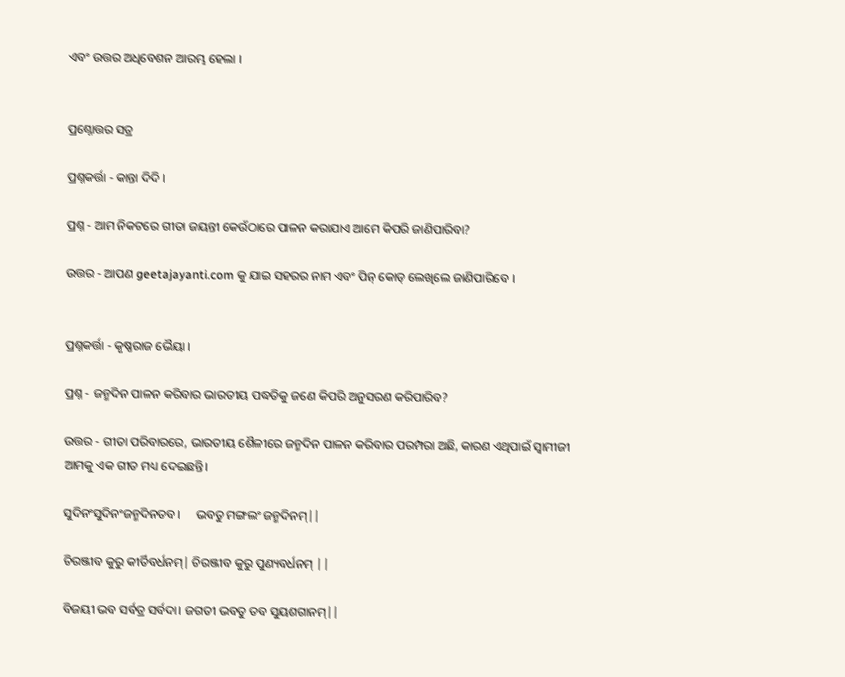ଏବଂ ଉତ୍ତର ଅଧିବେଶନ ଆରମ୍ଭ ହେଲା ।


ପ୍ରଶ୍ନୋତ୍ତର ସତ୍ର

ପ୍ରଶ୍ନକର୍ତ୍ତା - କାନ୍ତା ଦିଦି ।

ପ୍ରଶ୍ନ - ଆମ ନିକଟରେ ଗୀତା ଜୟନ୍ତୀ କେଉଁଠାରେ ପାଳନ କରାଯାଏ ଆମେ କିପରି ଜାଣିପାରିବା?

ଉତ୍ତର - ଆପଣ geetajayanti.com କୁ ଯାଇ ସହରର ନାମ ଏବଂ ପିନ୍ କୋଡ୍ ଲେଖିଲେ ଜାଣିପାରିବେ ।


ପ୍ରଶ୍ନକର୍ତ୍ତା - କୃଷ୍ଣରାଜ ଭୈୟା ।

ପ୍ରଶ୍ନ - ଜନ୍ମଦିନ ପାଳନ କରିବାର ଭାରତୀୟ ପଦ୍ଧତିକୁ ଜଣେ କିପରି ଅନୁସରଣ କରିପାରିବ?

ଉତ୍ତର - ଗୀତା ପରିବାରରେ, ଭାରତୀୟ ଶୈଳୀରେ ଜନ୍ମଦିନ ପାଳନ କରିବାର ପରମ୍ପରା ଅଛି, କାରଣ ଏଥିପାଇଁ ସ୍ୱାମୀଜୀ ଆମକୁ ଏକ ଗୀତ ମଧ୍ୟ ଦେଇଛନ୍ତି।

ସୁଦିନଂସୁଦିନଂଜନ୍ମଦିନତବ।     ଭବତୁ ମଙ୍ଗଲଂ ଜନ୍ମଦିନମ୍||

ଚିରଞ୍ଜୀବ କୁରୁ କୀର୍ତିବର୍ଧନମ୍| ଚିରଞ୍ଜୀବ କୁରୁ ପୁଣ୍ୟବର୍ଧନମ୍ ||

ବିଜୟୀ ଭବ ସର୍ବତ୍ର ସର୍ବଦା। ଜଗତୀ ଭବତୁ ତବ ସୁୟଶଗାନମ୍||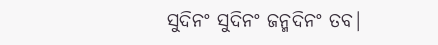ସୁଦିନଂ ସୁଦିନଂ ଜନ୍ମଦିନଂ ତବ|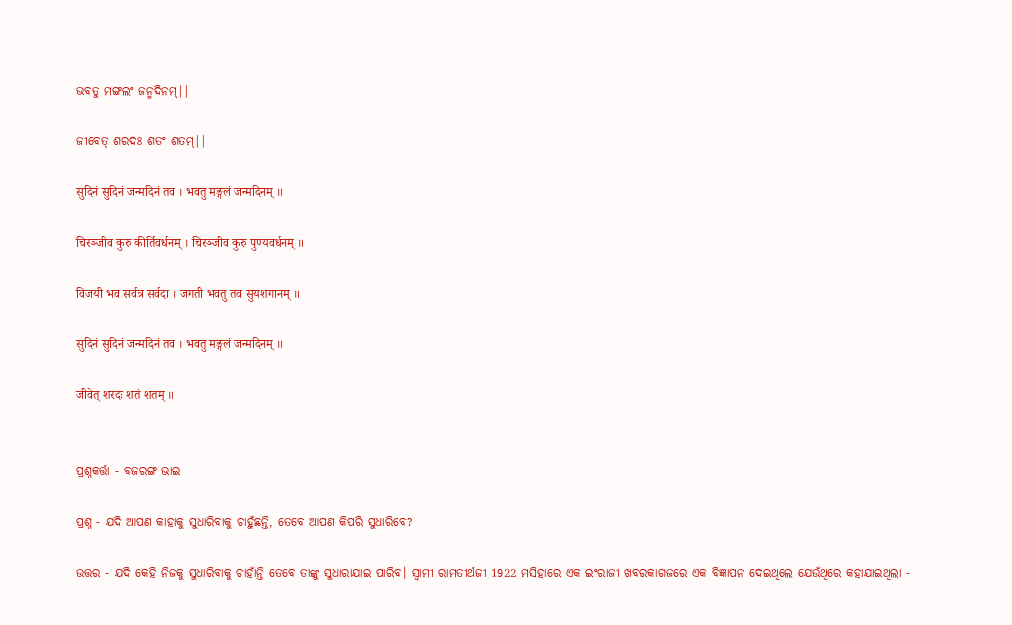ଭବତୁ ମଙ୍ଗଲଂ ଜନ୍ମଦିନମ୍||

ଜୀବେତ୍ ଶରଦଃ ଶତଂ ଶତମ୍||

सुदिनं सुदिनं जन्मदिनं तव । भवतु मङ्गलं जन्मदिनम् ॥

चिरञ्जीव कुरु कीर्तिवर्धनम् । चिरञ्जीव कुरु पुण्यवर्धनम् ॥

विजयी भव सर्वत्र सर्वदा । जगती भवतु तव सुयशगानम् ॥

सुदिनं सुदिनं जन्मदिनं तव । भवतु मङ्गलं जन्मदिनम् ॥

जीवेत् शरदः शतं शतम् ॥


ପ୍ରଶ୍ନକର୍ତ୍ତା - ବଜରଙ୍ଗ ଭାଇ

ପ୍ରଶ୍ନ - ଯଦି ଆପଣ କାହାକୁ ସୁଧାରିବାକୁ ଚାହୁଁଛନ୍ତି, ତେବେ ଆପଣ କିପରି ସୁଧାରିବେ?

ଉତ୍ତର - ଯଦି କେହି ନିଜକୁ ସୁଧାରିବାକୁ ଚାହାଁନ୍ତି ତେବେ ତାଙ୍କୁ ସୁଧାରାଯାଇ ପାରିବ। ସ୍ବାମୀ ରାମତୀର୍ଥଜୀ 1922 ମସିହାରେ ଏକ ଇଂରାଜୀ ଖବରକାଗଜରେ ଏକ ବିଜ୍ଞାପନ ଦେଇଥିଲେ ଯେଉଁଥିରେ କହାଯାଇଥିଲା -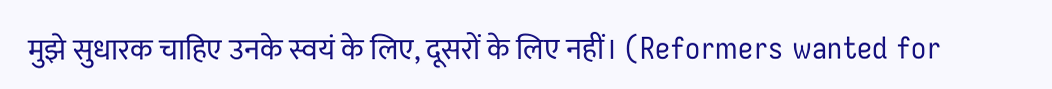मुझे सुधारक चाहिए उनके स्वयं के लिए, दूसरों के लिए नहीं। (Reformers wanted for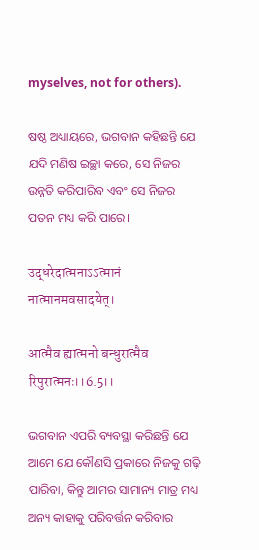myselves, not for others).

ଷଷ୍ଠ ଅଧ୍ୟାୟରେ, ଭଗବାନ କହିଛନ୍ତି ଯେ ଯଦି ମଣିଷ ଇଚ୍ଛା କରେ, ସେ ନିଜର ଉନ୍ନତି କରିପାରିବ ଏବଂ ସେ ନିଜର ପତନ ମଧ୍ୟ କରି ପାରେ।

उद्धरेदात्मनाऽऽत्मानं नात्मानमवसादयेत्।

आत्मैव ह्यात्मनो बन्धुरात्मैव रिपुरात्मनः।।6.5।।

ଭଗବାନ ଏପରି ବ୍ୟବସ୍ଥା କରିଛନ୍ତି ଯେ ଆମେ ଯେ କୌଣସି ପ୍ରକାରେ ନିଜକୁ ଗଢ଼ି ପାରିବା, କିନ୍ତୁ ଆମର ସାମାନ୍ୟ ମାତ୍ର ମଧ୍ୟ ଅନ୍ୟ କାହାକୁ ପରିବର୍ତ୍ତନ କରିବାର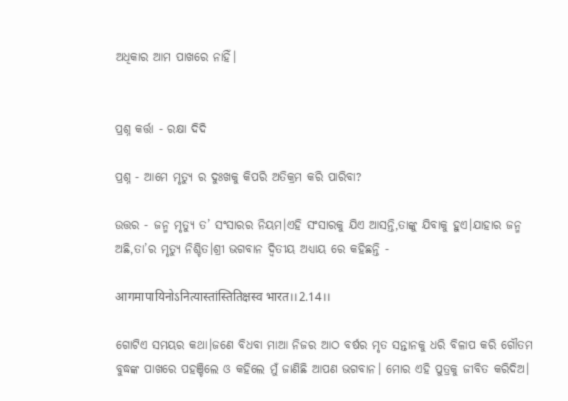ଅଧିକାର ଆମ ପାଖରେ ନାହିଁ।


ପ୍ରଶ୍ନ କର୍ତ୍ତା - ରକ୍ଷା ଦିଦି

ପ୍ରଶ୍ନ - ଆମେ ମୃତ୍ୟୁ ର ଦୁଃଖକୁ କିପରି ଅତିକ୍ରମ କରି ପାରିବା?

ଉତ୍ତର - ଜନ୍ମ ମୃତ୍ୟୁ ତ’ ସଂସାରର ନିୟମ।ଏହି ସଂସାରକୁ ଯିଏ ଆସନ୍ତି,ତାଙ୍କୁ ଯିବାକୁ ହୁଏ।ଯାହାର ଜନ୍ମ ଅଛି,ତା’ର ମୃତ୍ୟୁ ନିଶ୍ଚିତ।ଶ୍ରୀ ଭଗବାନ ଦ୍ଵିତୀୟ ଅଧ୍ୟାୟ ରେ କହିଛନ୍ତି -

आगमापायिनोऽनित्यास्तांस्तितिक्षस्व भारत।।2.14।।

ଗୋଟିଏ ସମୟର କଥା।ଜଣେ ବିଧବା ମାଆ ନିଜର ଆଠ ବର୍ଷର ମୃତ ସନ୍ତାନକୁ ଧରି ବିଳାପ କରି ଗୌତମ ବୁଦ୍ଧଙ୍କ ପାଖରେ ପହଞ୍ଚିଲେ ଓ କହିଲେ ମୁଁ ଜାଣିଛି ଆପଣ ଭଗବାନ। ମୋର ଏହି ପୁତ୍ରକୁ ଜୀବିତ କରିଦିଅ।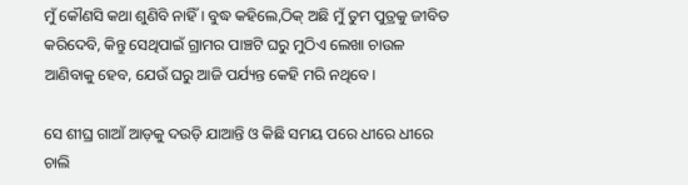ମୁଁ କୌଣସି କଥା ଶୁଣିବି ନାହିଁ। ବୁଦ୍ଧ କହିଲେ,ଠିକ୍ ଅଛି ମୁଁ ତୁମ ପୁତ୍ରକୁ ଜୀବିତ କରିଦେବି, କିନ୍ତୁ ସେଥିପାଇଁ ଗ୍ରାମର ପାଞ୍ଚଟି ଘରୁ ମୁଠିଏ ଲେଖା ଚାଉଳ ଆଣିବାକୁ ହେବ, ଯେଉଁ ଘରୁ ଆଜି ପର୍ଯ୍ୟନ୍ତ କେହି ମରି ନଥିବେ।

ସେ ଶୀଘ୍ର ଗାଆଁ ଆଡ଼କୁ ଦଉଡ଼ି ଯାଆନ୍ତି ଓ କିଛି ସମୟ ପରେ ଧୀରେ ଧୀରେ ଚାଲି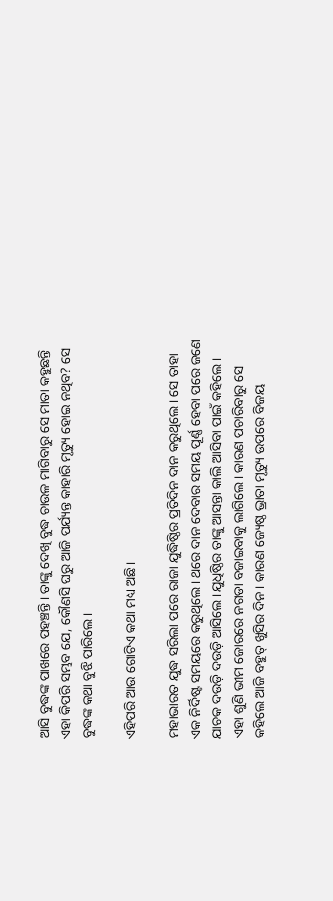ଆସି ବୁଦ୍ଧଙ୍କ ପାଖରେ ପହଞ୍ଚନ୍ତି। ତାଙ୍କୁ ଦେଖି ବୁଦ୍ଧ ଚାଉଳ ମାଗିବାରୁ ସେ ମାତା କହୁଛନ୍ତି ଏହା କିପରି ସମ୍ଭବ ଯେ, କୌଣସି ଘରୁ ଆଜି ପର୍ଯ୍ୟନ୍ତ କାହାରି ମୃତ୍ୟୁ ହୋଇ ନଥିବ? ସେ ବୁଦ୍ଧଙ୍କ କଥା ବୁଝି ପାରିଲେ।

ଏହିପରି ଆଉ ଗୋଟିଏ କଥା ମଧ୍ୟ ଅଛି।

ମହାଭାରତ ଯୁଦ୍ଧ ସରିଲା ପରେ ରାଜା ଯୁଦ୍ଧିଷ୍ଠିର ପ୍ରତିଦିନ ଦାନ କରୁଥିଲେ। ସେ ତାହା ଏକ ନିର୍ଦିଷ୍ଟ ସମୟରେ କରୁଥିଲେ। ଥରେ ଦାନ ଦେବାର ସମୟ ପୂର୍ଣ୍ଣ ହେବା ପରେ ଜଣେ ଯାଚକ ଦଉଡ଼ି ଦଉଡ଼ି ଆସିଲେ ।ଯୁଧିଷ୍ଠିର ତାଙ୍କୁ ଆସନ୍ତା କାଲି ଆସିବା ପାଇଁ କହିଲେ। ଏହା ଶୁଣି ଭୀମ ଜୋରରେ ନଗଡା ବଜାଇବାକୁ ଲାଗିଲେ। କାରଣ ପଚାରିବାରୁ ସେ କହିଲେ ଆଜି ବହୁତ୍ ଖୁସିର ଦିନ। କାରଣ ଜ୍ୟେଷ୍ଠ ଭ୍ରାତା ମୃତ୍ୟୁ ଉପରେ ବିଜୟ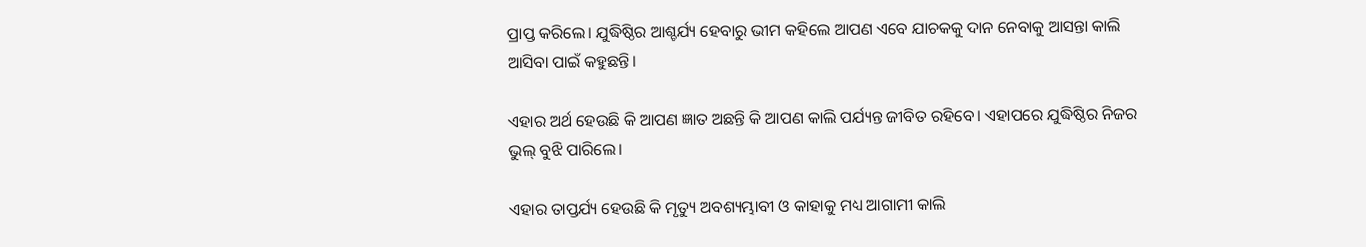ପ୍ରାପ୍ତ କରିଲେ। ଯୁଦ୍ଧିଷ୍ଠିର ଆଶ୍ଚର୍ଯ୍ୟ ହେବାରୁ ଭୀମ କହିଲେ ଆପଣ ଏବେ ଯାଚକକୁ ଦାନ ନେବାକୁ ଆସନ୍ତା କାଲି ଆସିବା ପାଇଁ କହୁଛନ୍ତି।

ଏହାର ଅର୍ଥ ହେଉଛି କି ଆପଣ ଜ୍ଞାତ ଅଛନ୍ତି କି ଆପଣ କାଲି ପର୍ଯ୍ୟନ୍ତ ଜୀବିତ ରହିବେ। ଏହାପରେ ଯୁଦ୍ଧିଷ୍ଠିର ନିଜର ଭୁଲ୍ ବୁଝି ପାରିଲେ।

ଏହାର ତାପ୍ତର୍ଯ୍ୟ ହେଉଛି କି ମୃତ୍ୟୁ ଅବଶ୍ୟମ୍ଭାବୀ ଓ କାହାକୁ ମଧ୍ୟ ଆଗାମୀ କାଲି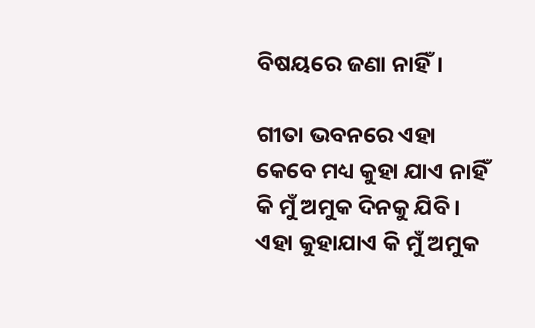ବିଷୟରେ ଜଣା ନାହିଁ।

ଗୀତା ଭବନରେ ଏହା କେବେ ମଧ୍ୟ କୁହା ଯାଏ ନାହିଁ କି ମୁଁ ଅମୁକ ଦିନକୁ ଯିବି। ଏହା କୁହାଯାଏ କି ମୁଁ ଅମୁକ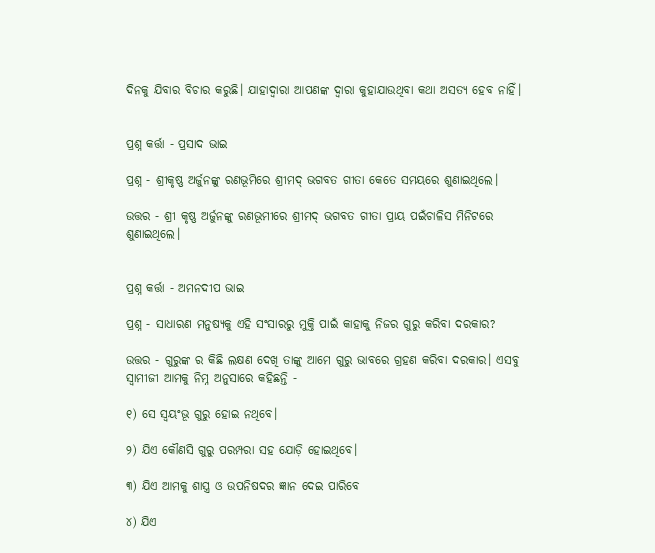ଦିନକୁ ଯିବାର ବିଚାର କରୁଛି। ଯାହାଦ୍ଵାରା ଆପଣଙ୍କ ଦ୍ଵାରା କୁହାଯାଉଥିବା କଥା ଅସତ୍ୟ ହେବ ନାହିଁ।


ପ୍ରଶ୍ନ କର୍ତ୍ତା - ପ୍ରସାଦ ଭାଇ

ପ୍ରଶ୍ନ - ଶ୍ରୀକୃଷ୍ଣ ଅର୍ଜୁନଙ୍କୁ ରଣଭୂମିରେ ଶ୍ରୀମଦ୍ ଭଗବତ ଗୀତା କେତେ ସମୟରେ ଶୁଣାଇଥିଲେ।

ଉତ୍ତର - ଶ୍ରୀ କୃଷ୍ଣ ଅର୍ଜୁନଙ୍କୁ ରଣଭୂମୀରେ ଶ୍ରୀମଦ୍ ଭଗବତ ଗୀତା ପ୍ରାୟ ପଇଁଚାଳିସ ମିନିଟରେ ଶୁଣାଇଥିଲେ।


ପ୍ରଶ୍ନ କର୍ତ୍ତା - ଅମନଦୀପ ଭାଇ

ପ୍ରଶ୍ନ - ସାଧାରଣ ମନୁଷ୍ୟକୁ ଏହି ସଂସାରରୁ ମୁକ୍ତି ପାଇଁ କାହାକୁ ନିଜର ଗୁରୁ କରିବା ଦରକାର?

ଉତ୍ତର - ଗୁରୁଙ୍କ ର କିଛି ଲକ୍ଷଣ ଦେଖି ତାଙ୍କୁ ଆମେ ଗୁରୁ ଭାବରେ ଗ୍ରହଣ କରିବା ଦରକାର। ଏସବୁ ସ୍ୱାମୀଜୀ ଆମକୁ ନିମ୍ନ ଅନୁସାରେ କହିଛନ୍ତି -

୧) ସେ ସ୍ଵୟଂଭୂ ଗୁରୁ ହୋଇ ନଥିବେ।

୨) ଯିଏ କୌଣସି ଗୁରୁ ପରମ୍ପରା ସହ ଯୋଡ଼ି ହୋଇଥିବେ।

୩) ଯିଏ ଆମକୁ ଶାସ୍ତ୍ର ଓ ଉପନିଷଦର ଜ୍ଞାନ ଦେଇ ପାରିବେ

୪) ଯିଏ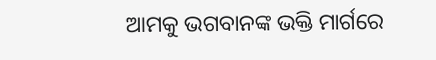ଆମକୁ ଭଗବାନଙ୍କ ଭକ୍ତି ମାର୍ଗରେ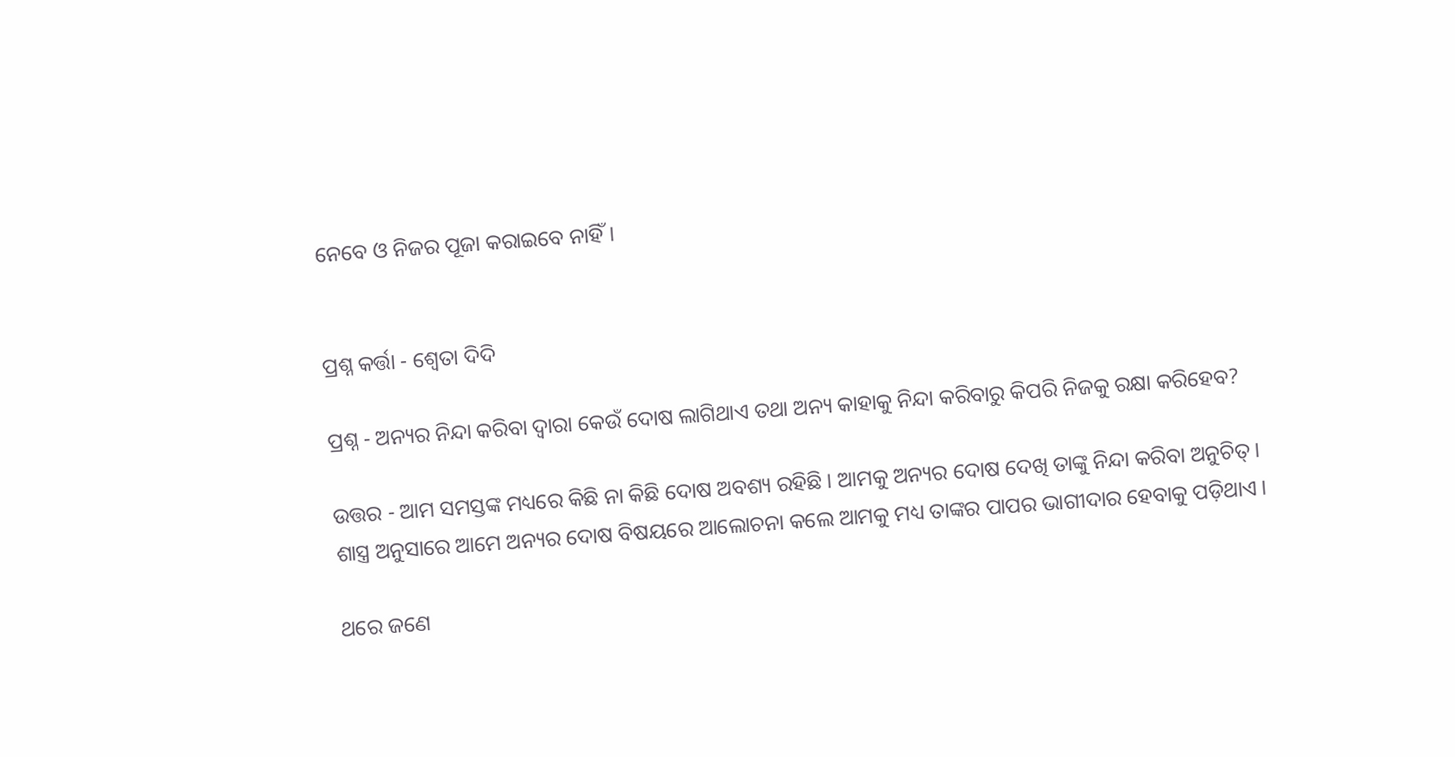ନେବେ ଓ ନିଜର ପୂଜା କରାଇବେ ନାହିଁ।


ପ୍ରଶ୍ନ କର୍ତ୍ତା - ଶ୍ଵେତା ଦିଦି

ପ୍ରଶ୍ନ - ଅନ୍ୟର ନିନ୍ଦା କରିବା ଦ୍ୱାରା କେଉଁ ଦୋଷ ଲାଗିଥାଏ ତଥା ଅନ୍ୟ କାହାକୁ ନିନ୍ଦା କରିବାରୁ କିପରି ନିଜକୁ ରକ୍ଷା କରିହେବ?

ଉତ୍ତର - ଆମ ସମସ୍ତଙ୍କ ମଧ୍ୟରେ କିଛି ନା କିଛି ଦୋଷ ଅବଶ୍ୟ ରହିଛି। ଆମକୁ ଅନ୍ୟର ଦୋଷ ଦେଖି ତାଙ୍କୁ ନିନ୍ଦା କରିବା ଅନୁଚିତ୍। ଶାସ୍ତ୍ର ଅନୁସାରେ ଆମେ ଅନ୍ୟର ଦୋଷ ବିଷୟରେ ଆଲୋଚନା କଲେ ଆମକୁ ମଧ୍ୟ ତାଙ୍କର ପାପର ଭାଗୀଦାର ହେବାକୁ ପଡ଼ିଥାଏ।

ଥରେ ଜଣେ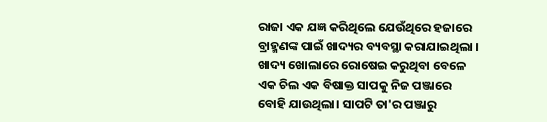ରାଜା ଏକ ଯଜ୍ଞ କରିଥିଲେ ଯେଉଁଥିରେ ହଜାରେ ବ୍ରାହ୍ମଣଙ୍କ ପାଇଁ ଖାଦ୍ୟର ବ୍ୟବସ୍ଥା କରାଯାଇଥିଲା । ଖାଦ୍ୟ ଖୋଲାରେ ରୋଷେଇ କରୁଥିବା ବେଳେ ଏକ ଚିଲ ଏକ ବିଷାକ୍ତ ସାପକୁ ନିଜ ପଞ୍ଜାରେ ବୋହି ଯାଉଥିଲା। ସାପଟି ତା'ର ପଞ୍ଜାରୁ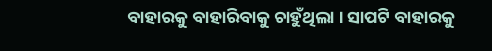ବାହାରକୁ ବାହାରିବାକୁ ଚାହୁଁଥିଲା । ସାପଟି ବାହାରକୁ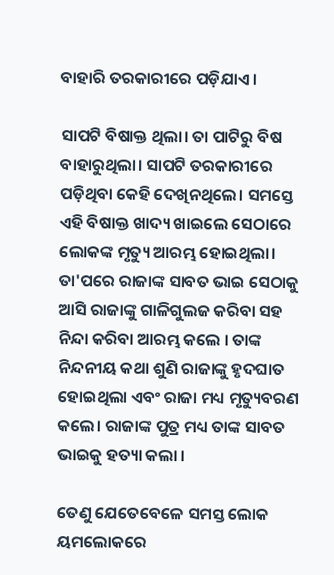ବାହାରି ତରକାରୀରେ ପଡ଼ିଯାଏ।

ସାପଟି ବିଷାକ୍ତ ଥିଲା। ତା ପାଟିରୁ ବିଷ ବାହାରୁଥିଲା। ସାପଟି ତରକାରୀରେ ପଡ଼ିଥିବା କେହି ଦେଖିନଥିଲେ। ସମସ୍ତେ ଏହି ବିଷାକ୍ତ ଖାଦ୍ୟ ଖାଇଲେ ସେଠାରେ ଲୋକଙ୍କ ମୃତ୍ୟୁ ଆରମ୍ଭ ହୋଇଥିଲା। ତା'ପରେ ରାଜାଙ୍କ ସାବତ ଭାଇ ସେଠାକୁ ଆସି ରାଜାଙ୍କୁ ଗାଳିଗୁଲଜ କରିବା ସହ ନିନ୍ଦା କରିବା ଆରମ୍ଭ କଲେ । ତାଙ୍କ ନିନ୍ଦନୀୟ କଥା ଶୁଣି ରାଜାଙ୍କୁ ହୃଦଘାତ ହୋଇଥିଲା ଏବଂ ରାଜା ମଧ୍ୟ ମୃତ୍ୟୁବରଣ କଲେ। ରାଜାଙ୍କ ପୁତ୍ର ମଧ୍ୟ ତାଙ୍କ ସାବତ ଭାଇକୁ ହତ୍ୟା କଲା ।

ତେଣୁ ଯେତେବେଳେ ସମସ୍ତ ଲୋକ ୟମଲୋକରେ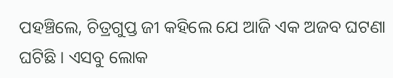ପହଞ୍ଚିଲେ, ଚିତ୍ରଗୁପ୍ତ ଜୀ କହିଲେ ଯେ ଆଜି ଏକ ଅଜବ ଘଟଣା ଘଟିଛି । ଏସବୁ ଲୋକ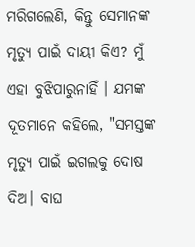ମରିଗଲେଣି, କିନ୍ତୁ ସେମାନଙ୍କ ମୃତ୍ୟୁ ପାଇଁ ଦାୟୀ କିଏ? ମୁଁ ଏହା ବୁଝିପାରୁନାହିଁ । ଯମଙ୍କ ଦୂତମାନେ କହିଲେ, "ସମସ୍ତଙ୍କ ମୃତ୍ୟୁ ପାଇଁ ଇଗଲକୁ ଦୋଷ ଦିଅ। ବାଘ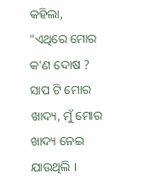କହିଲା, "ଏଥିରେ ମୋର କ'ଣ ଦୋଷ ? ସାପ ଟି ମୋର ଖାଦ୍ୟ, ମୁଁ ମୋର ଖାଦ୍ୟ ନେଇ ଯାଉଥିଲି ।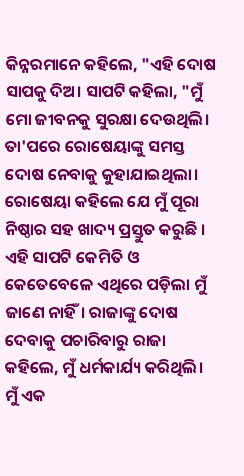କିନ୍ନରମାନେ କହିଲେ, "ଏହି ଦୋଷ ସାପକୁ ଦିଅ। ସାପଟି କହିଲା, "ମୁଁ ମୋ ଜୀବନକୁ ସୁରକ୍ଷା ଦେଉଥିଲି। ତା'ପରେ ରୋଷେୟାଙ୍କୁ ସମସ୍ତ ଦୋଷ ନେବାକୁ କୁହାଯାଇଥିଲା। ରୋଷେୟା କହିଲେ ଯେ ମୁଁ ପୂରା ନିଷ୍ଠାର ସହ ଖାଦ୍ୟ ପ୍ରସ୍ତୁତ କରୁଛି । ଏହି ସାପଟି କେମିତି ଓ କେତେବେଳେ ଏଥିରେ ପଡ଼ିଲା ମୁଁ ଜାଣେ ନାହିଁ। ରାଜାଙ୍କୁ ଦୋଷ ଦେବାକୁ ପଚାରିବାରୁ ରାଜା କହିଲେ, ମୁଁ ଧର୍ମକାର୍ଯ୍ୟ କରିଥିଲି। ମୁଁ ଏକ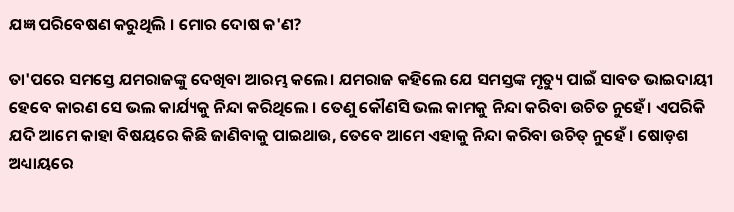ଯଜ୍ଞ ପରିବେଷଣ କରୁଥିଲି । ମୋର ଦୋଷ କ'ଣ?

ତା'ପରେ ସମସ୍ତେ ଯମରାଜଙ୍କୁ ଦେଖିବା ଆରମ୍ଭ କଲେ। ଯମରାଜ କହିଲେ ଯେ ସମସ୍ତଙ୍କ ମୃତ୍ୟୁ ପାଇଁ ସାବତ ଭାଇଦାୟୀ ହେବେ କାରଣ ସେ ଭଲ କାର୍ଯ୍ୟକୁ ନିନ୍ଦା କରିଥିଲେ । ତେଣୁ କୌଣସି ଭଲ କାମକୁ ନିନ୍ଦା କରିବା ଉଚିତ ନୁହେଁ। ଏପରିକି ଯଦି ଆମେ କାହା ବିଷୟରେ କିଛି ଜାଣିବାକୁ ପାଇଥାଉ, ତେବେ ଆମେ ଏହାକୁ ନିନ୍ଦା କରିବା ଉଚିତ୍‍‍ ନୁହେଁ । ଷୋଡ଼ଶ ଅଧ୍ୟାୟରେ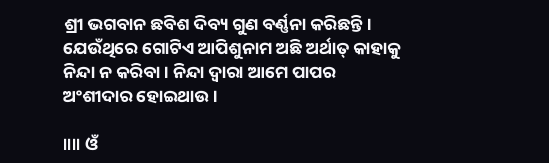ଶ୍ରୀ ଭଗବାନ ଛବିଶ ଦିବ୍ୟ ଗୁଣ ବର୍ଣ୍ଣନା କରିଛନ୍ତି। ଯେଉଁଥିରେ ଗୋଟିଏ ଆପିଶୁନାମ ଅଛି ଅର୍ଥାତ୍ କାହାକୁ ନିନ୍ଦା ନ କରିବା । ନିନ୍ଦା ଦ୍ୱାରା ଆମେ ପାପର ଅଂଶୀଦାର ହୋଇଥାଉ ।

॥॥ ଓଁ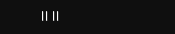॥॥